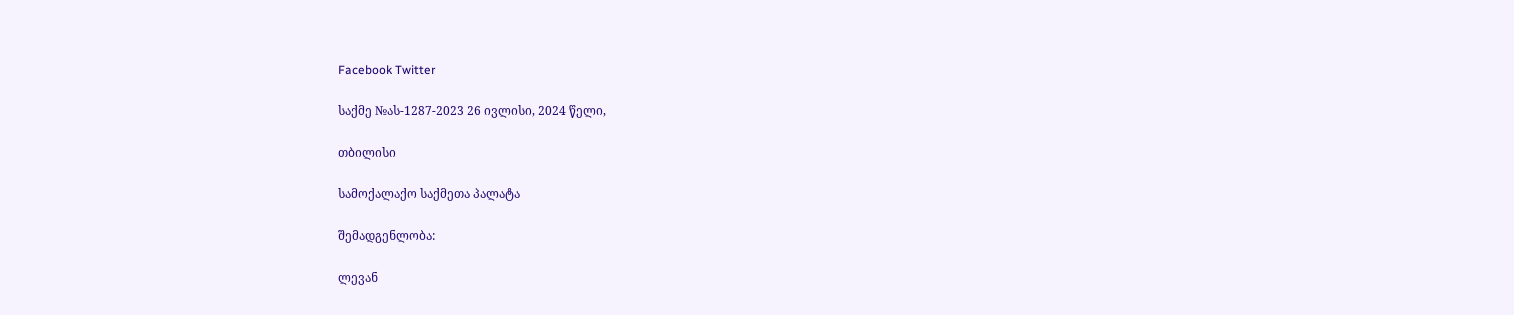Facebook Twitter

საქმე №ას-1287-2023 26 ივლისი, 2024 წელი,

თბილისი

სამოქალაქო საქმეთა პალატა

შემადგენლობა:

ლევან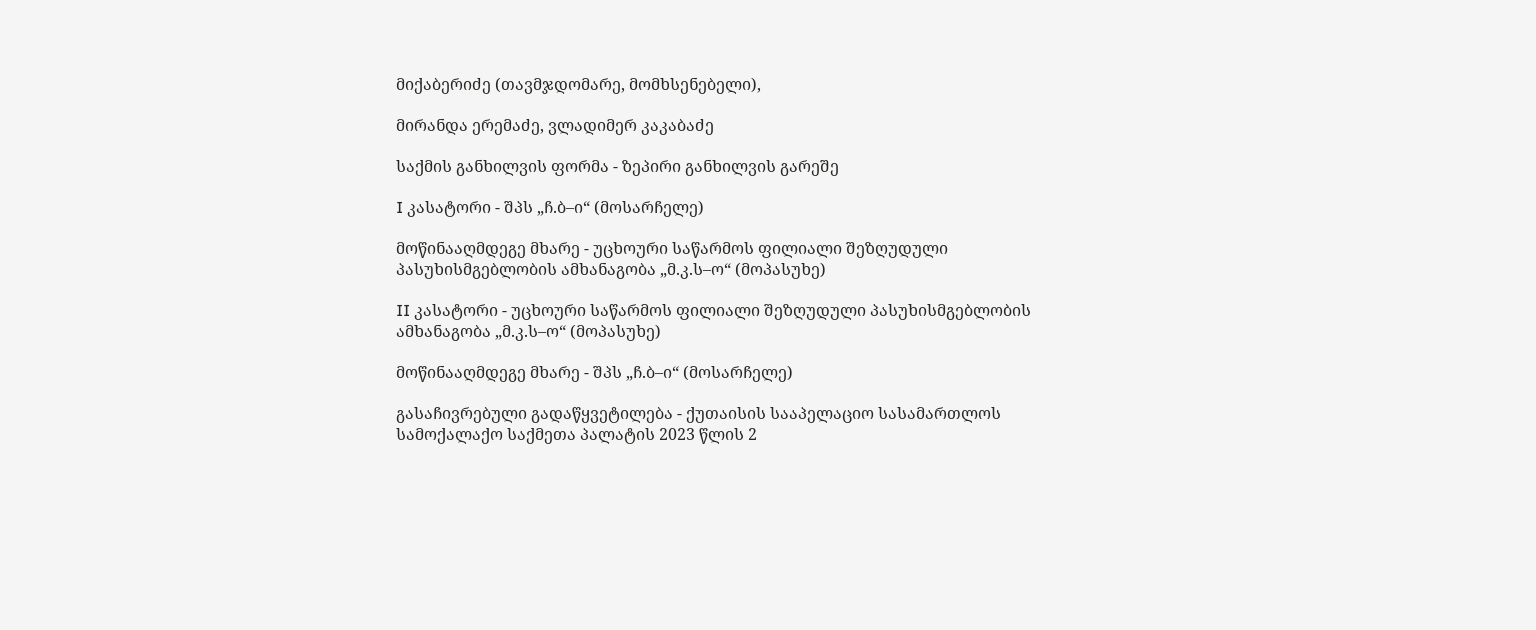მიქაბერიძე (თავმჯდომარე, მომხსენებელი),

მირანდა ერემაძე, ვლადიმერ კაკაბაძე

საქმის განხილვის ფორმა - ზეპირი განხილვის გარეშე

I კასატორი - შპს „ჩ.ბ–ი“ (მოსარჩელე)

მოწინააღმდეგე მხარე - უცხოური საწარმოს ფილიალი შეზღუდული პასუხისმგებლობის ამხანაგობა „მ.კ.ს–ო“ (მოპასუხე)

II კასატორი - უცხოური საწარმოს ფილიალი შეზღუდული პასუხისმგებლობის ამხანაგობა „მ.კ.ს–ო“ (მოპასუხე)

მოწინააღმდეგე მხარე - შპს „ჩ.ბ–ი“ (მოსარჩელე)

გასაჩივრებული გადაწყვეტილება - ქუთაისის სააპელაციო სასამართლოს სამოქალაქო საქმეთა პალატის 2023 წლის 2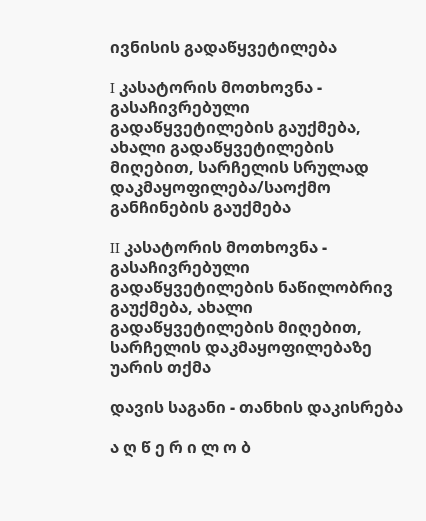ივნისის გადაწყვეტილება

I კასატორის მოთხოვნა - გასაჩივრებული გადაწყვეტილების გაუქმება, ახალი გადაწყვეტილების მიღებით, სარჩელის სრულად დაკმაყოფილება/საოქმო განჩინების გაუქმება

II კასატორის მოთხოვნა - გასაჩივრებული გადაწყვეტილების ნაწილობრივ გაუქმება, ახალი გადაწყვეტილების მიღებით, სარჩელის დაკმაყოფილებაზე უარის თქმა

დავის საგანი - თანხის დაკისრება

ა ღ წ ე რ ი ლ ო ბ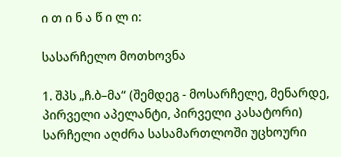ი თ ი ნ ა წ ი ლ ი:

სასარჩელო მოთხოვნა

1. შპს „ჩ.ბ–მა“ (შემდეგ - მოსარჩელე, მენარდე, პირველი აპელანტი, პირველი კასატორი) სარჩელი აღძრა სასამართლოში უცხოური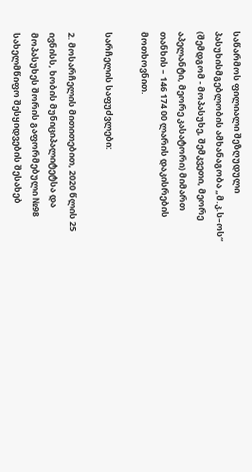საწარმოს ფილიალი შეზღუდული პასუხისმგებლობის ამხანაგობა „მ.კ.ს–ოს“ (შემდგომ - მოპასუხე, შემკვეთი, მეორე აპელანტი, მეორე კასატორი) მიმართ თანხის – 146 174 00 ლარის დაკისრების მოთხოვნით.

სარჩელის საფუძვლები:

2. მოსარჩელის მითითებით, 2020 წლის 25 ივნისს, ხობის მუნიციპალიტეტსა და მოპასუხეს შორის გაფორმებული №98 სახელმწიფო შესყიდვების შესახებ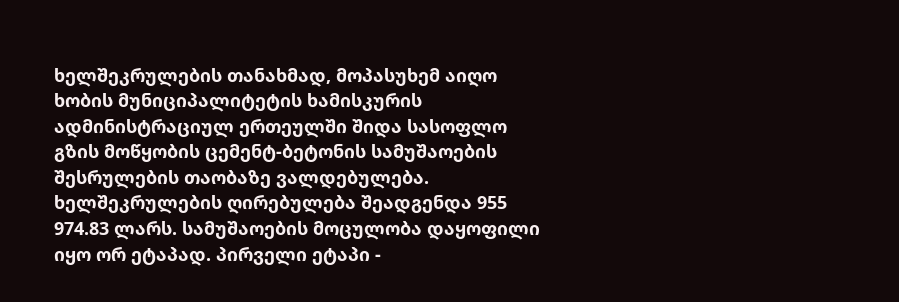ხელშეკრულების თანახმად, მოპასუხემ აიღო ხობის მუნიციპალიტეტის ხამისკურის ადმინისტრაციულ ერთეულში შიდა სასოფლო გზის მოწყობის ცემენტ-ბეტონის სამუშაოების შესრულების თაობაზე ვალდებულება. ხელშეკრულების ღირებულება შეადგენდა 955 974.83 ლარს. სამუშაოების მოცულობა დაყოფილი იყო ორ ეტაპად. პირველი ეტაპი -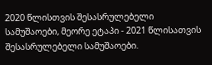2020 წლისთვის შესასრულებელი სამუშაოები, მეორე ეტაპი - 2021 წლისათვის შესასრულებელი სამუშაოები.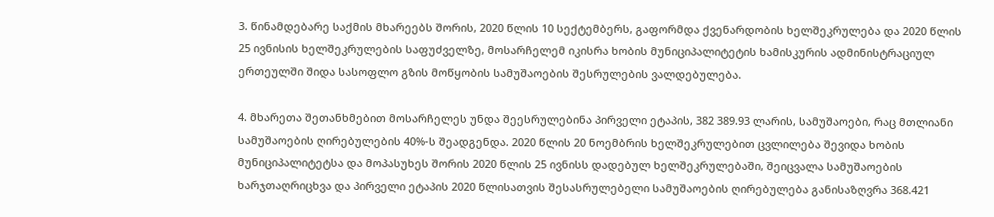3. წინამდებარე საქმის მხარეებს შორის, 2020 წლის 10 სექტემბერს, გაფორმდა ქვენარდობის ხელშეკრულება და 2020 წლის 25 ივნისის ხელშეკრულების საფუძველზე, მოსარჩელემ იკისრა ხობის მუნიციპალიტეტის ხამისკურის ადმინისტრაციულ ერთეულში შიდა სასოფლო გზის მოწყობის სამუშაოების შესრულების ვალდებულება.

4. მხარეთა შეთანხმებით მოსარჩელეს უნდა შეესრულებინა პირველი ეტაპის, 382 389.93 ლარის, სამუშაოები, რაც მთლიანი სამუშაოების ღირებულების 40%-ს შეადგენდა. 2020 წლის 20 ნოემბრის ხელშეკრულებით ცვლილება შევიდა ხობის მუნიციპალიტეტსა და მოპასუხეს შორის 2020 წლის 25 ივნისს დადებულ ხელშეკრულებაში, შეიცვალა სამუშაოების ხარჯთაღრიცხვა და პირველი ეტაპის 2020 წლისათვის შესასრულებელი სამუშაოების ღირებულება განისაზღვრა 368.421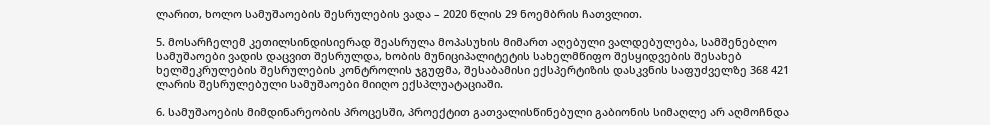ლარით, ხოლო სამუშაოების შესრულების ვადა – 2020 წლის 29 ნოემბრის ჩათვლით.

5. მოსარჩელემ კეთილსინდისიერად შეასრულა მოპასუხის მიმართ აღებული ვალდებულება, სამშენებლო სამუშაოები ვადის დაცვით შესრულდა, ხობის მუნიციპალიტეტის სახელმწიფო შესყიდვების შესახებ ხელშეკრულების შესრულების კონტროლის ჯგუფმა, შესაბამისი ექსპერტიზის დასკვნის საფუძველზე 368 421 ლარის შესრულებული სამუშაოები მიიღო ექსპლუატაციაში.

6. სამუშაოების მიმდინარეობის პროცესში, პროექტით გათვალისწინებული გაბიონის სიმაღლე არ აღმოჩნდა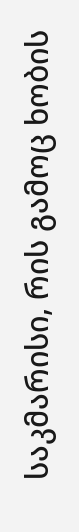საკმარისი, რის გამოც ხობის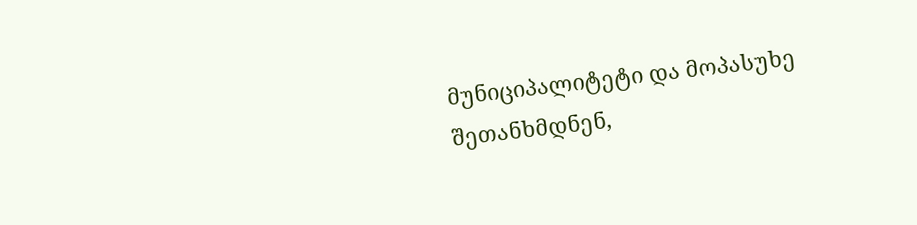მუნიციპალიტეტი და მოპასუხე შეთანხმდნენ,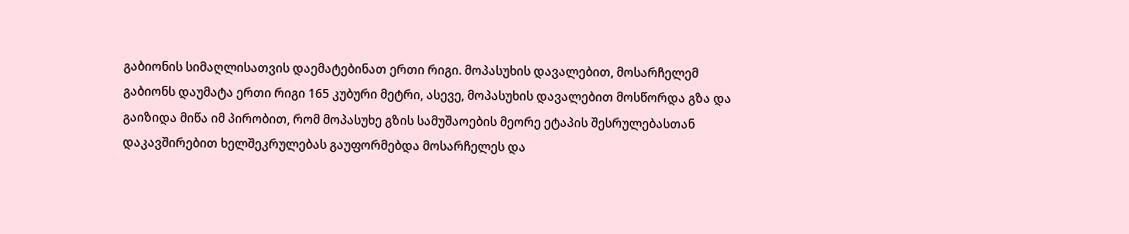გაბიონის სიმაღლისათვის დაემატებინათ ერთი რიგი. მოპასუხის დავალებით, მოსარჩელემ გაბიონს დაუმატა ერთი რიგი 165 კუბური მეტრი, ასევე, მოპასუხის დავალებით მოსწორდა გზა და გაიზიდა მიწა იმ პირობით, რომ მოპასუხე გზის სამუშაოების მეორე ეტაპის შესრულებასთან დაკავშირებით ხელშეკრულებას გაუფორმებდა მოსარჩელეს და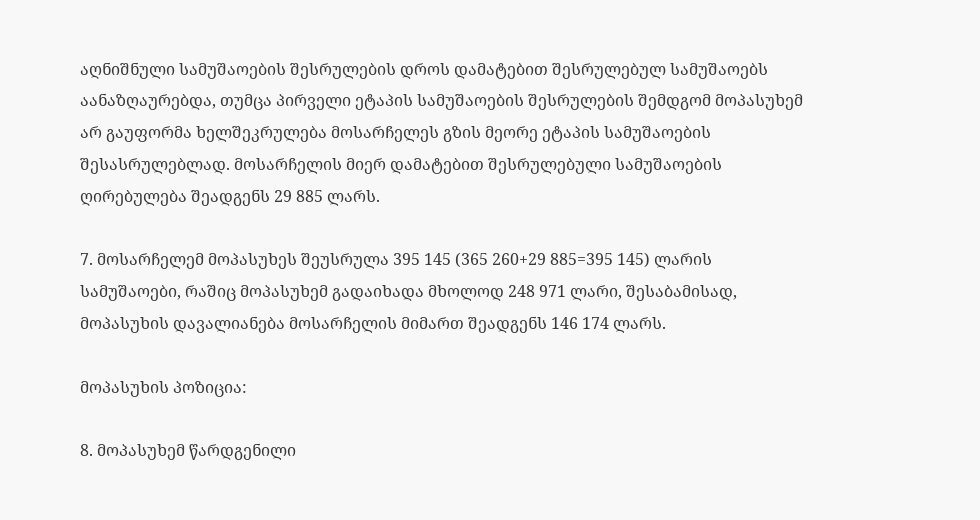აღნიშნული სამუშაოების შესრულების დროს დამატებით შესრულებულ სამუშაოებს აანაზღაურებდა, თუმცა პირველი ეტაპის სამუშაოების შესრულების შემდგომ მოპასუხემ არ გაუფორმა ხელშეკრულება მოსარჩელეს გზის მეორე ეტაპის სამუშაოების შესასრულებლად. მოსარჩელის მიერ დამატებით შესრულებული სამუშაოების ღირებულება შეადგენს 29 885 ლარს.

7. მოსარჩელემ მოპასუხეს შეუსრულა 395 145 (365 260+29 885=395 145) ლარის სამუშაოები, რაშიც მოპასუხემ გადაიხადა მხოლოდ 248 971 ლარი, შესაბამისად, მოპასუხის დავალიანება მოსარჩელის მიმართ შეადგენს 146 174 ლარს.

მოპასუხის პოზიცია:

8. მოპასუხემ წარდგენილი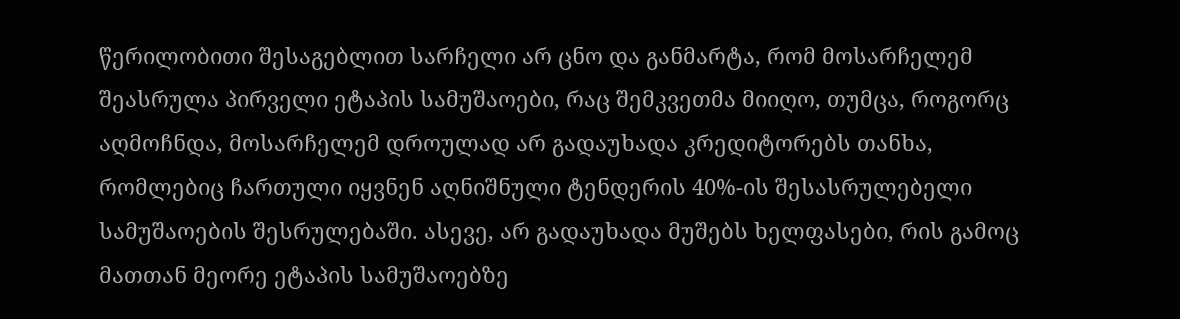წერილობითი შესაგებლით სარჩელი არ ცნო და განმარტა, რომ მოსარჩელემ შეასრულა პირველი ეტაპის სამუშაოები, რაც შემკვეთმა მიიღო, თუმცა, როგორც აღმოჩნდა, მოსარჩელემ დროულად არ გადაუხადა კრედიტორებს თანხა, რომლებიც ჩართული იყვნენ აღნიშნული ტენდერის 40%-ის შესასრულებელი სამუშაოების შესრულებაში. ასევე, არ გადაუხადა მუშებს ხელფასები, რის გამოც მათთან მეორე ეტაპის სამუშაოებზე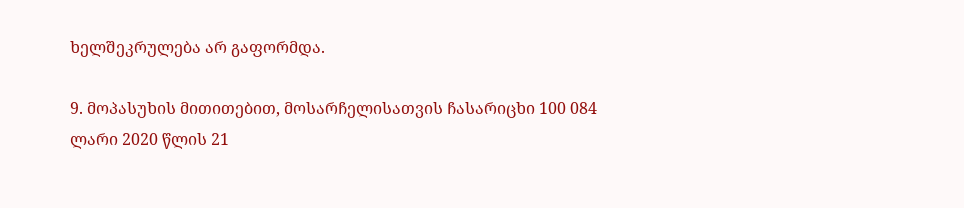ხელშეკრულება არ გაფორმდა.

9. მოპასუხის მითითებით, მოსარჩელისათვის ჩასარიცხი 100 084 ლარი 2020 წლის 21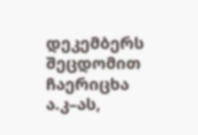დეკემბერს შეცდომით ჩაერიცხა ა.კ–ას,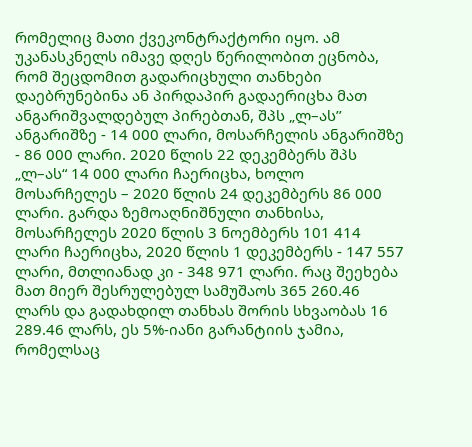რომელიც მათი ქვეკონტრაქტორი იყო. ამ უკანასკნელს იმავე დღეს წერილობით ეცნობა, რომ შეცდომით გადარიცხული თანხები დაებრუნებინა ან პირდაპირ გადაერიცხა მათ ანგარიშვალდებულ პირებთან, შპს „ლ–ას’’ ანგარიშზე - 14 000 ლარი, მოსარჩელის ანგარიშზე - 86 000 ლარი. 2020 წლის 22 დეკემბერს შპს „ლ–ას“ 14 000 ლარი ჩაერიცხა, ხოლო მოსარჩელეს – 2020 წლის 24 დეკემბერს 86 000 ლარი. გარდა ზემოაღნიშნული თანხისა, მოსარჩელეს 2020 წლის 3 ნოემბერს 101 414 ლარი ჩაერიცხა, 2020 წლის 1 დეკემბერს - 147 557 ლარი, მთლიანად კი - 348 971 ლარი. რაც შეეხება მათ მიერ შესრულებულ სამუშაოს 365 260.46 ლარს და გადახდილ თანხას შორის სხვაობას 16 289.46 ლარს, ეს 5%-იანი გარანტიის ჯამია, რომელსაც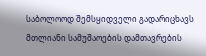საბოლოოდ შემსყიდველი გადარიცხავს მთლიანი სამუშაოების დამთავრების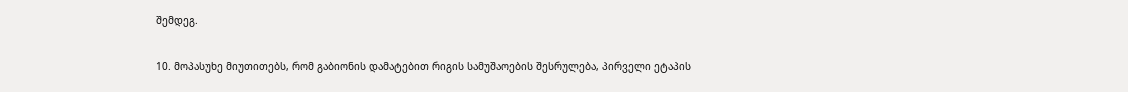შემდეგ.

10. მოპასუხე მიუთითებს, რომ გაბიონის დამატებით რიგის სამუშაოების შესრულება, პირველი ეტაპის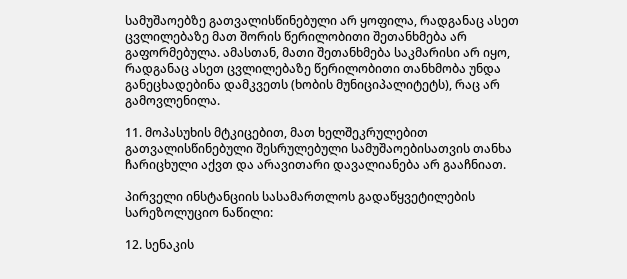სამუშაოებზე გათვალისწინებული არ ყოფილა, რადგანაც ასეთ ცვლილებაზე მათ შორის წერილობითი შეთანხმება არ გაფორმებულა. ამასთან, მათი შეთანხმება საკმარისი არ იყო, რადგანაც ასეთ ცვლილებაზე წერილობითი თანხმობა უნდა განეცხადებინა დამკვეთს (ხობის მუნიციპალიტეტს), რაც არ გამოვლენილა.

11. მოპასუხის მტკიცებით, მათ ხელშეკრულებით გათვალისწინებული შესრულებული სამუშაოებისათვის თანხა ჩარიცხული აქვთ და არავითარი დავალიანება არ გააჩნიათ.

პირველი ინსტანციის სასამართლოს გადაწყვეტილების სარეზოლუციო ნაწილი:

12. სენაკის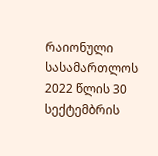რაიონული სასამართლოს 2022 წლის 30 სექტემბრის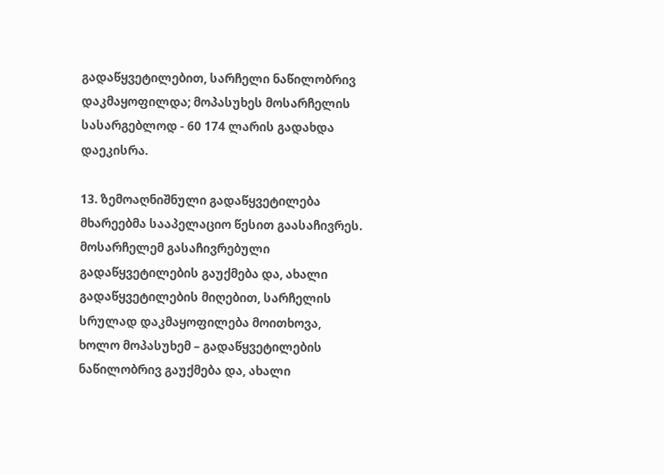გადაწყვეტილებით, სარჩელი ნაწილობრივ დაკმაყოფილდა; მოპასუხეს მოსარჩელის სასარგებლოდ - 60 174 ლარის გადახდა დაეკისრა.

13. ზემოაღნიშნული გადაწყვეტილება მხარეებმა სააპელაციო წესით გაასაჩივრეს. მოსარჩელემ გასაჩივრებული გადაწყვეტილების გაუქმება და, ახალი გადაწყვეტილების მიღებით, სარჩელის სრულად დაკმაყოფილება მოითხოვა, ხოლო მოპასუხემ – გადაწყვეტილების ნაწილობრივ გაუქმება და, ახალი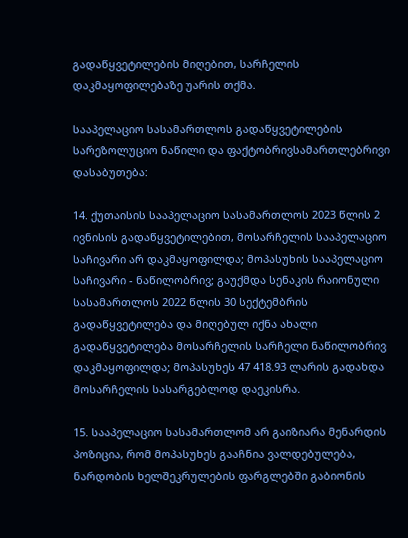გადაწყვეტილების მიღებით, სარჩელის დაკმაყოფილებაზე უარის თქმა.

სააპელაციო სასამართლოს გადაწყვეტილების სარეზოლუციო ნაწილი და ფაქტობრივსამართლებრივი დასაბუთება:

14. ქუთაისის სააპელაციო სასამართლოს 2023 წლის 2 ივნისის გადაწყვეტილებით, მოსარჩელის სააპელაციო საჩივარი არ დაკმაყოფილდა; მოპასუხის სააპელაციო საჩივარი - ნაწილობრივ; გაუქმდა სენაკის რაიონული სასამართლოს 2022 წლის 30 სექტემბრის გადაწყვეტილება და მიღებულ იქნა ახალი გადაწყვეტილება მოსარჩელის სარჩელი ნაწილობრივ დაკმაყოფილდა; მოპასუხეს 47 418.93 ლარის გადახდა მოსარჩელის სასარგებლოდ დაეკისრა.

15. სააპელაციო სასამართლომ არ გაიზიარა მენარდის პოზიცია, რომ მოპასუხეს გააჩნია ვალდებულება, ნარდობის ხელშეკრულების ფარგლებში გაბიონის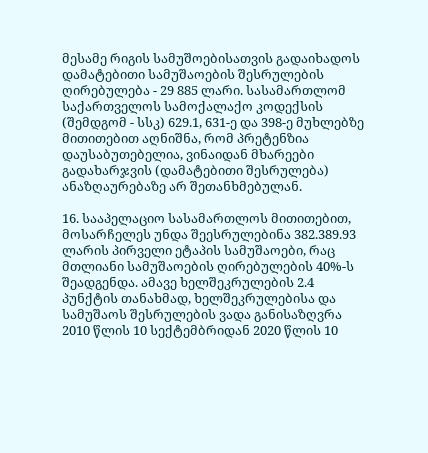მესამე რიგის სამუშოებისათვის გადაიხადოს დამატებითი სამუშაოების შესრულების ღირებულება - 29 885 ლარი. სასამართლომ საქართველოს სამოქალაქო კოდექსის (შემდგომ - სსკ) 629.1, 631-ე და 398-ე მუხლებზე მითითებით აღნიშნა, რომ პრეტენზია დაუსაბუთებელია, ვინაიდან მხარეები გადახარჯვის (დამატებითი შესრულება) ანაზღაურებაზე არ შეთანხმებულან.

16. სააპელაციო სასამართლოს მითითებით, მოსარჩელეს უნდა შეესრულებინა 382.389.93 ლარის პირველი ეტაპის სამუშაოები, რაც მთლიანი სამუშაოების ღირებულების 40%-ს შეადგენდა. ამავე ხელშეკრულების 2.4 პუნქტის თანახმად, ხელშეკრულებისა და სამუშაოს შესრულების ვადა განისაზღვრა 2010 წლის 10 სექტემბრიდან 2020 წლის 10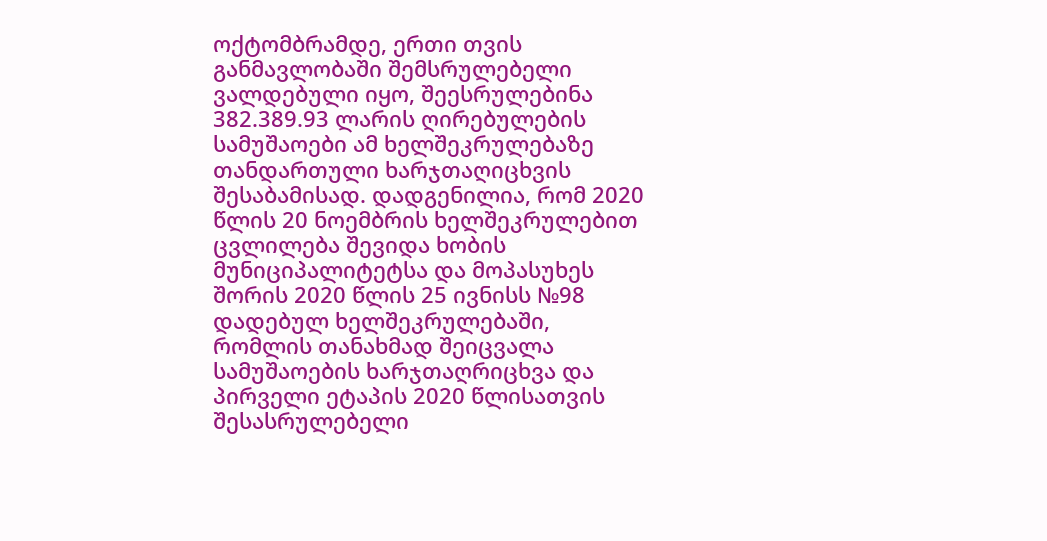ოქტომბრამდე, ერთი თვის განმავლობაში შემსრულებელი ვალდებული იყო, შეესრულებინა 382.389.93 ლარის ღირებულების სამუშაოები ამ ხელშეკრულებაზე თანდართული ხარჯთაღიცხვის შესაბამისად. დადგენილია, რომ 2020 წლის 20 ნოემბრის ხელშეკრულებით ცვლილება შევიდა ხობის მუნიციპალიტეტსა და მოპასუხეს შორის 2020 წლის 25 ივნისს №98 დადებულ ხელშეკრულებაში, რომლის თანახმად შეიცვალა სამუშაოების ხარჯთაღრიცხვა და პირველი ეტაპის 2020 წლისათვის შესასრულებელი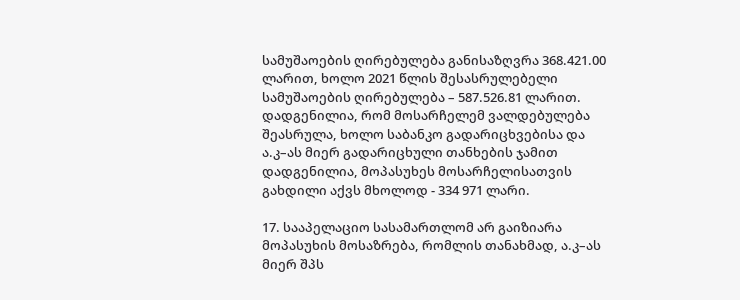სამუშაოების ღირებულება განისაზღვრა 368.421.00 ლარით, ხოლო 2021 წლის შესასრულებელი სამუშაოების ღირებულება – 587.526.81 ლარით. დადგენილია, რომ მოსარჩელემ ვალდებულება შეასრულა, ხოლო საბანკო გადარიცხვებისა და ა.კ–ას მიერ გადარიცხული თანხების ჯამით დადგენილია, მოპასუხეს მოსარჩელისათვის გახდილი აქვს მხოლოდ - 334 971 ლარი.

17. სააპელაციო სასამართლომ არ გაიზიარა მოპასუხის მოსაზრება, რომლის თანახმად, ა.კ–ას მიერ შპს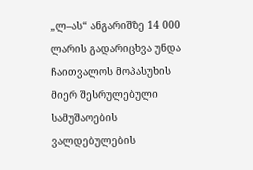„ლ–ას“ ანგარიშზე 14 000 ლარის გადარიცხვა უნდა ჩაითვალოს მოპასუხის მიერ შესრულებული სამუშაოების ვალდებულების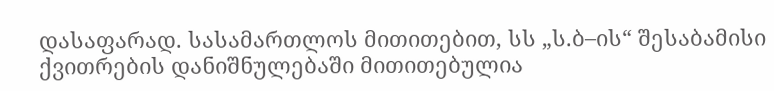დასაფარად. სასამართლოს მითითებით, სს „ს.ბ–ის“ შესაბამისი ქვითრების დანიშნულებაში მითითებულია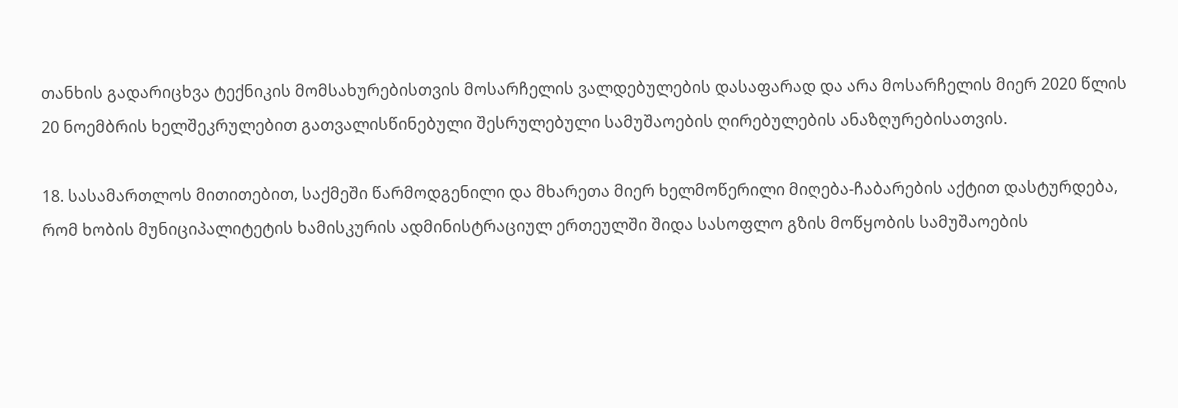თანხის გადარიცხვა ტექნიკის მომსახურებისთვის მოსარჩელის ვალდებულების დასაფარად და არა მოსარჩელის მიერ 2020 წლის 20 ნოემბრის ხელშეკრულებით გათვალისწინებული შესრულებული სამუშაოების ღირებულების ანაზღურებისათვის.

18. სასამართლოს მითითებით, საქმეში წარმოდგენილი და მხარეთა მიერ ხელმოწერილი მიღება-ჩაბარების აქტით დასტურდება, რომ ხობის მუნიციპალიტეტის ხამისკურის ადმინისტრაციულ ერთეულში შიდა სასოფლო გზის მოწყობის სამუშაოების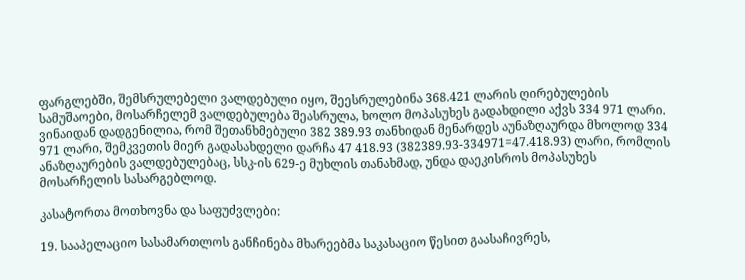ფარგლებში, შემსრულებელი ვალდებული იყო, შეესრულებინა 368.421 ლარის ღირებულების სამუშაოები, მოსარჩელემ ვალდებულება შეასრულა, ხოლო მოპასუხეს გადახდილი აქვს 334 971 ლარი. ვინაიდან დადგენილია, რომ შეთანხმებული 382 389.93 თანხიდან მენარდეს აუნაზღაურდა მხოლოდ 334 971 ლარი, შემკვეთის მიერ გადასახდელი დარჩა 47 418.93 (382389.93-334971=47.418.93) ლარი, რომლის ანაზღაურების ვალდებულებაც, სსკ-ის 629-ე მუხლის თანახმად, უნდა დაეკისროს მოპასუხეს მოსარჩელის სასარგებლოდ.

კასატორთა მოთხოვნა და საფუძვლები:

19. სააპელაციო სასამართლოს განჩინება მხარეებმა საკასაციო წესით გაასაჩივრეს,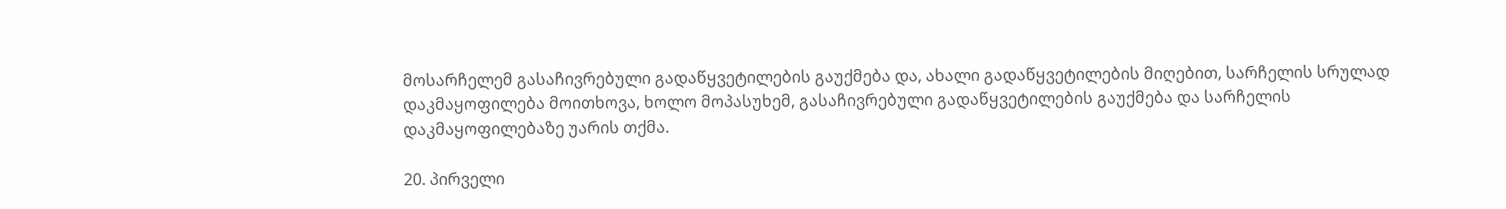მოსარჩელემ გასაჩივრებული გადაწყვეტილების გაუქმება და, ახალი გადაწყვეტილების მიღებით, სარჩელის სრულად დაკმაყოფილება მოითხოვა, ხოლო მოპასუხემ, გასაჩივრებული გადაწყვეტილების გაუქმება და სარჩელის დაკმაყოფილებაზე უარის თქმა.

20. პირველი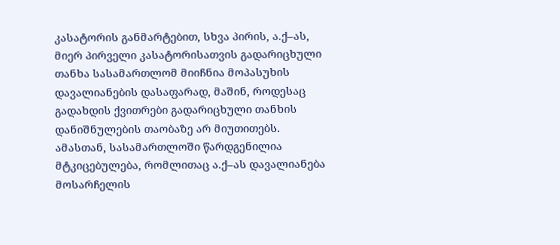კასატორის განმარტებით, სხვა პირის, ა.ქ–ას, მიერ პირველი კასატორისათვის გადარიცხული თანხა სასამართლომ მიიჩნია მოპასუხის დავალიანების დასაფარად, მაშინ, როდესაც გადახდის ქვითრები გადარიცხული თანხის დანიშნულების თაობაზე არ მიუთითებს. ამასთან, სასამართლოში წარდგენილია მტკიცებულება, რომლითაც ა.ქ–ას დავალიანება მოსარჩელის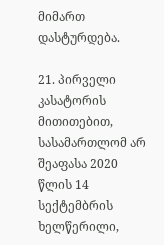მიმართ დასტურდება.

21. პირველი კასატორის მითითებით, სასამართლომ არ შეაფასა 2020 წლის 14 სექტემბრის ხელწერილი,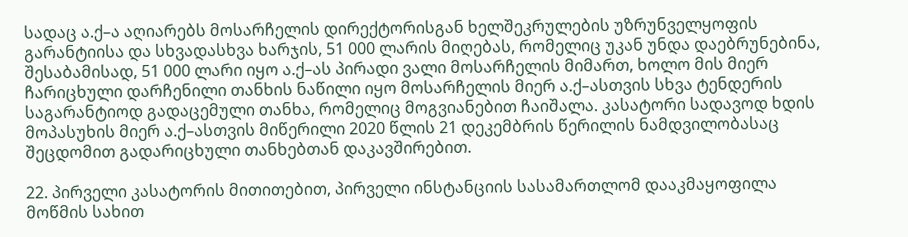სადაც ა.ქ–ა აღიარებს მოსარჩელის დირექტორისგან ხელშეკრულების უზრუნველყოფის გარანტიისა და სხვადასხვა ხარჯის, 51 000 ლარის მიღებას, რომელიც უკან უნდა დაებრუნებინა, შესაბამისად, 51 000 ლარი იყო ა.ქ–ას პირადი ვალი მოსარჩელის მიმართ, ხოლო მის მიერ ჩარიცხული დარჩენილი თანხის ნაწილი იყო მოსარჩელის მიერ ა.ქ–ასთვის სხვა ტენდერის საგარანტიოდ გადაცემული თანხა, რომელიც მოგვიანებით ჩაიშალა. კასატორი სადავოდ ხდის მოპასუხის მიერ ა.ქ–ასთვის მიწერილი 2020 წლის 21 დეკემბრის წერილის ნამდვილობასაც შეცდომით გადარიცხული თანხებთან დაკავშირებით.

22. პირველი კასატორის მითითებით, პირველი ინსტანციის სასამართლომ დააკმაყოფილა მოწმის სახით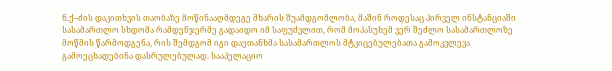ნ.ქ–ძის დაკითხვის თაობაზე მოწინააღმდეგე მხარის შუამდგომლობა, მაშინ როდესაც პირველ ინსტანციაში სასამართლო სხდომა რამდენჯერმე გადაიდო იმ საფუძვლით, რომ მოპასუხემ ვერ შეძლო სასამართლოზე მოწმის წარმოდგენა, რის შემდგომ იგი დაეთანხმა სასამართლოს მტკიცებულებათა გამოკვლევა გამოეცხადებინა დასრულებულად. სააპელაციო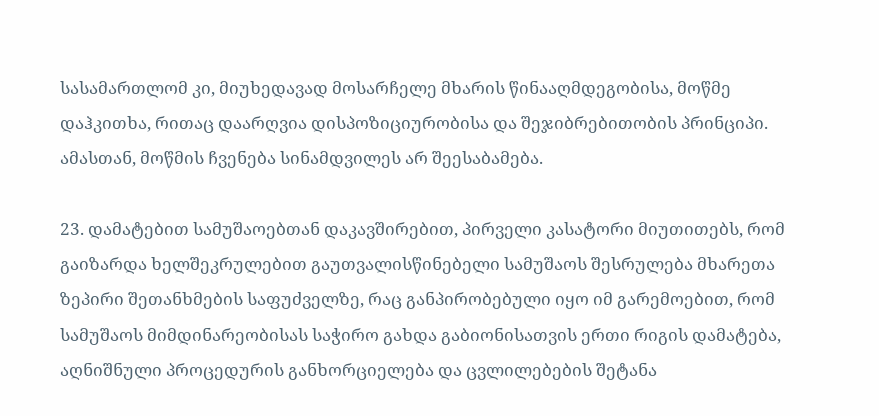სასამართლომ კი, მიუხედავად მოსარჩელე მხარის წინააღმდეგობისა, მოწმე დაჰკითხა, რითაც დაარღვია დისპოზიციურობისა და შეჯიბრებითობის პრინციპი. ამასთან, მოწმის ჩვენება სინამდვილეს არ შეესაბამება.

23. დამატებით სამუშაოებთან დაკავშირებით, პირველი კასატორი მიუთითებს, რომ გაიზარდა ხელშეკრულებით გაუთვალისწინებელი სამუშაოს შესრულება მხარეთა ზეპირი შეთანხმების საფუძველზე, რაც განპირობებული იყო იმ გარემოებით, რომ სამუშაოს მიმდინარეობისას საჭირო გახდა გაბიონისათვის ერთი რიგის დამატება, აღნიშნული პროცედურის განხორციელება და ცვლილებების შეტანა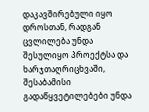დაკავშირებული იყო დროსთან, რადგან ცვლილება უნდა შესულიყო პროექტსა და ხარჯთაღრიცხვაში, შესაბამისი გადაწყვეტილებები უნდა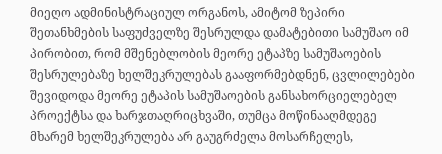მიეღო ადმინისტრაციულ ორგანოს, ამიტომ ზეპირი შეთანხმების საფუძველზე შესრულდა დამატებითი სამუშაო იმ პირობით, რომ მშენებლობის მეორე ეტაპზე სამუშაოების შესრულებაზე ხელშეკრულებას გააფორმებდნენ, ცვლილებები შევიდოდა მეორე ეტაპის სამუშაოების განსახორციელებელ პროექტსა და ხარჯთაღრიცხვაში, თუმცა მოწინააღმდეგე მხარემ ხელშეკრულება არ გაუგრძელა მოსარჩელეს,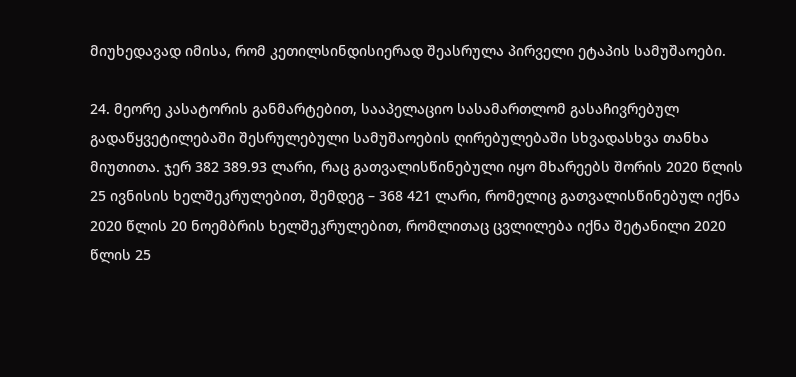მიუხედავად იმისა, რომ კეთილსინდისიერად შეასრულა პირველი ეტაპის სამუშაოები.

24. მეორე კასატორის განმარტებით, სააპელაციო სასამართლომ გასაჩივრებულ გადაწყვეტილებაში შესრულებული სამუშაოების ღირებულებაში სხვადასხვა თანხა მიუთითა. ჯერ 382 389.93 ლარი, რაც გათვალისწინებული იყო მხარეებს შორის 2020 წლის 25 ივნისის ხელშეკრულებით, შემდეგ – 368 421 ლარი, რომელიც გათვალისწინებულ იქნა 2020 წლის 20 ნოემბრის ხელშეკრულებით, რომლითაც ცვლილება იქნა შეტანილი 2020 წლის 25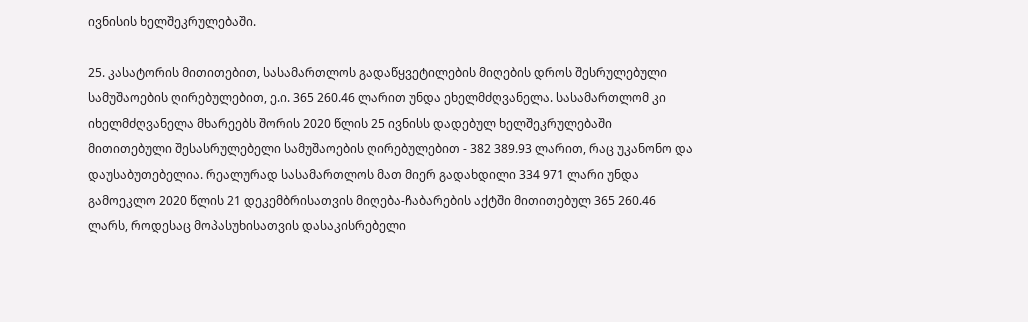ივნისის ხელშეკრულებაში.

25. კასატორის მითითებით, სასამართლოს გადაწყვეტილების მიღების დროს შესრულებული სამუშაოების ღირებულებით, ე.ი. 365 260.46 ლარით უნდა ეხელმძღვანელა. სასამართლომ კი იხელმძღვანელა მხარეებს შორის 2020 წლის 25 ივნისს დადებულ ხელშეკრულებაში მითითებული შესასრულებელი სამუშაოების ღირებულებით - 382 389.93 ლარით, რაც უკანონო და დაუსაბუთებელია. რეალურად სასამართლოს მათ მიერ გადახდილი 334 971 ლარი უნდა გამოეკლო 2020 წლის 21 დეკემბრისათვის მიღება-ჩაბარების აქტში მითითებულ 365 260.46 ლარს, როდესაც მოპასუხისათვის დასაკისრებელი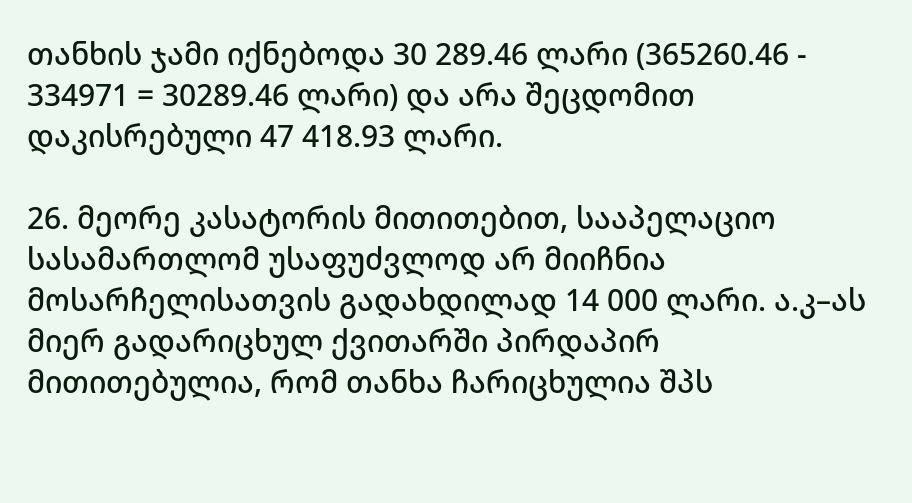თანხის ჯამი იქნებოდა 30 289.46 ლარი (365260.46 - 334971 = 30289.46 ლარი) და არა შეცდომით დაკისრებული 47 418.93 ლარი.

26. მეორე კასატორის მითითებით, სააპელაციო სასამართლომ უსაფუძვლოდ არ მიიჩნია მოსარჩელისათვის გადახდილად 14 000 ლარი. ა.კ–ას მიერ გადარიცხულ ქვითარში პირდაპირ მითითებულია, რომ თანხა ჩარიცხულია შპს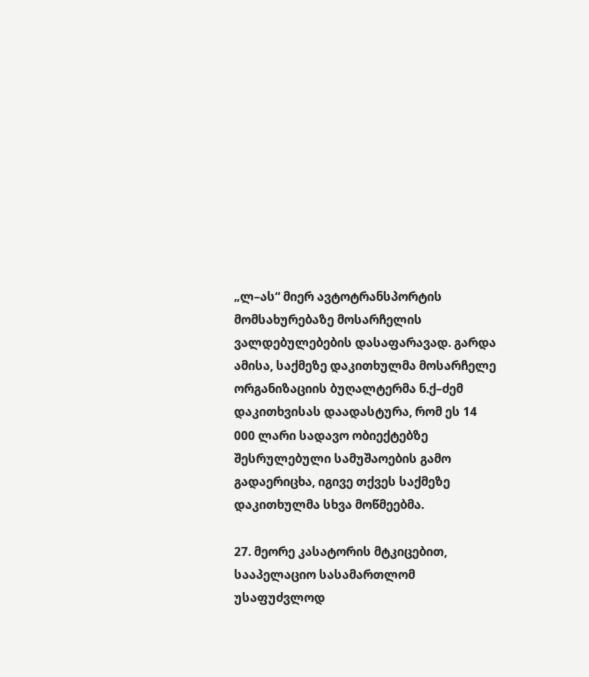„ლ–ას“ მიერ ავტოტრანსპორტის მომსახურებაზე მოსარჩელის ვალდებულებების დასაფარავად. გარდა ამისა, საქმეზე დაკითხულმა მოსარჩელე ორგანიზაციის ბუღალტერმა ნ.ქ–ძემ დაკითხვისას დაადასტურა, რომ ეს 14 000 ლარი სადავო ობიექტებზე შესრულებული სამუშაოების გამო გადაერიცხა, იგივე თქვეს საქმეზე დაკითხულმა სხვა მოწმეებმა.

27. მეორე კასატორის მტკიცებით, სააპელაციო სასამართლომ უსაფუძვლოდ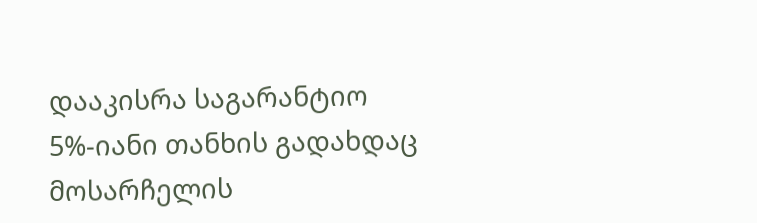დააკისრა საგარანტიო 5%-იანი თანხის გადახდაც მოსარჩელის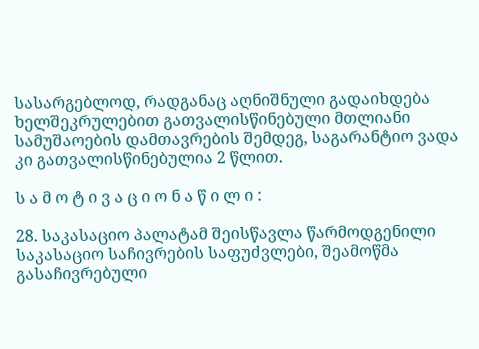სასარგებლოდ, რადგანაც აღნიშნული გადაიხდება ხელშეკრულებით გათვალისწინებული მთლიანი სამუშაოების დამთავრების შემდეგ, საგარანტიო ვადა კი გათვალისწინებულია 2 წლით.

ს ა მ ო ტ ი ვ ა ც ი ო ნ ა წ ი ლ ი :

28. საკასაციო პალატამ შეისწავლა წარმოდგენილი საკასაციო საჩივრების საფუძვლები, შეამოწმა გასაჩივრებული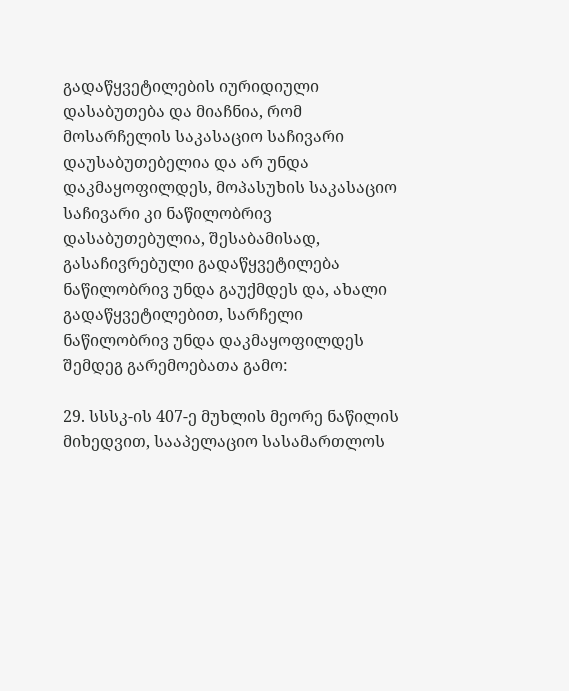გადაწყვეტილების იურიდიული დასაბუთება და მიაჩნია, რომ მოსარჩელის საკასაციო საჩივარი დაუსაბუთებელია და არ უნდა დაკმაყოფილდეს, მოპასუხის საკასაციო საჩივარი კი ნაწილობრივ დასაბუთებულია, შესაბამისად, გასაჩივრებული გადაწყვეტილება ნაწილობრივ უნდა გაუქმდეს და, ახალი გადაწყვეტილებით, სარჩელი ნაწილობრივ უნდა დაკმაყოფილდეს შემდეგ გარემოებათა გამო:

29. სსსკ-ის 407-ე მუხლის მეორე ნაწილის მიხედვით, სააპელაციო სასამართლოს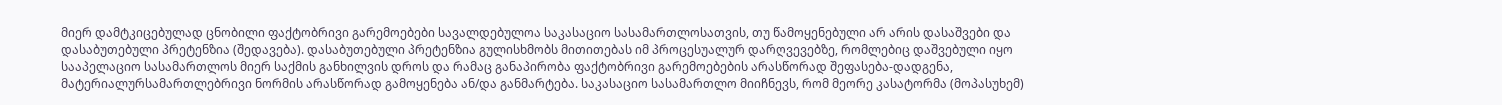მიერ დამტკიცებულად ცნობილი ფაქტობრივი გარემოებები სავალდებულოა საკასაციო სასამართლოსათვის, თუ წამოყენებული არ არის დასაშვები და დასაბუთებული პრეტენზია (შედავება). დასაბუთებული პრეტენზია გულისხმობს მითითებას იმ პროცესუალურ დარღვევებზე, რომლებიც დაშვებული იყო სააპელაციო სასამართლოს მიერ საქმის განხილვის დროს და რამაც განაპირობა ფაქტობრივი გარემოებების არასწორად შეფასება-დადგენა, მატერიალურსამართლებრივი ნორმის არასწორად გამოყენება ან/და განმარტება. საკასაციო სასამართლო მიიჩნევს, რომ მეორე კასატორმა (მოპასუხემ)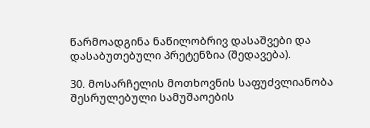წარმოადგინა ნაწილობრივ დასაშვები და დასაბუთებული პრეტენზია (შედავება).

30. მოსარჩელის მოთხოვნის საფუძვლიანობა შესრულებული სამუშაოების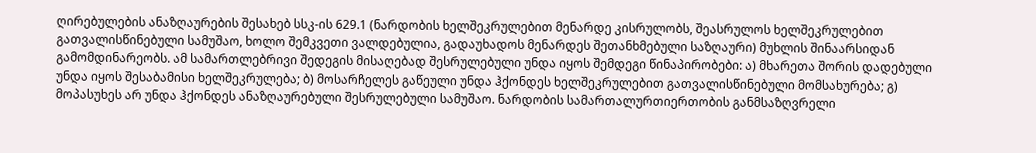ღირებულების ანაზღაურების შესახებ სსკ-ის 629.1 (ნარდობის ხელშეკრულებით მენარდე კისრულობს, შეასრულოს ხელშეკრულებით გათვალისწინებული სამუშაო, ხოლო შემკვეთი ვალდებულია, გადაუხადოს მენარდეს შეთანხმებული საზღაური) მუხლის შინაარსიდან გამომდინარეობს. ამ სამართლებრივი შედეგის მისაღებად შესრულებული უნდა იყოს შემდეგი წინაპირობები: ა) მხარეთა შორის დადებული უნდა იყოს შესაბამისი ხელშეკრულება; ბ) მოსარჩელეს გაწეული უნდა ჰქონდეს ხელშეკრულებით გათვალისწინებული მომსახურება; გ) მოპასუხეს არ უნდა ჰქონდეს ანაზღაურებული შესრულებული სამუშაო. ნარდობის სამართალურთიერთობის განმსაზღვრელი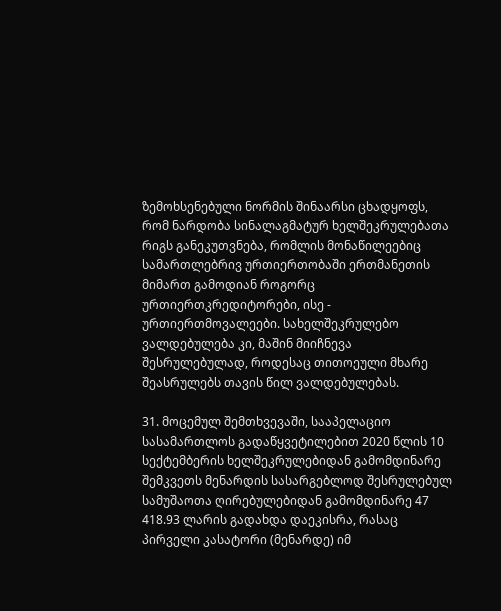ზემოხსენებული ნორმის შინაარსი ცხადყოფს, რომ ნარდობა სინალაგმატურ ხელშეკრულებათა რიგს განეკუთვნება, რომლის მონაწილეებიც სამართლებრივ ურთიერთობაში ერთმანეთის მიმართ გამოდიან როგორც ურთიერთკრედიტორები, ისე - ურთიერთმოვალეები. სახელშეკრულებო ვალდებულება კი, მაშინ მიიჩნევა შესრულებულად, როდესაც თითოეული მხარე შეასრულებს თავის წილ ვალდებულებას.

31. მოცემულ შემთხვევაში, სააპელაციო სასამართლოს გადაწყვეტილებით 2020 წლის 10 სექტემბერის ხელშეკრულებიდან გამომდინარე შემკვეთს მენარდის სასარგებლოდ შესრულებულ სამუშაოთა ღირებულებიდან გამომდინარე 47 418.93 ლარის გადახდა დაეკისრა, რასაც პირველი კასატორი (მენარდე) იმ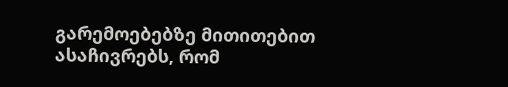გარემოებებზე მითითებით ასაჩივრებს, რომ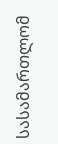სასამართლომ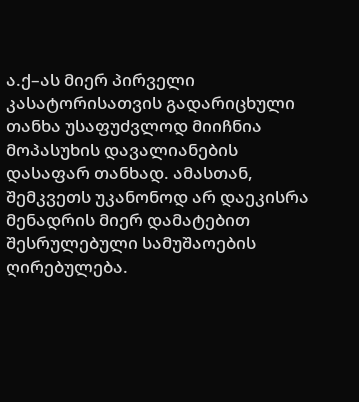ა.ქ–ას მიერ პირველი კასატორისათვის გადარიცხული თანხა უსაფუძვლოდ მიიჩნია მოპასუხის დავალიანების დასაფარ თანხად. ამასთან, შემკვეთს უკანონოდ არ დაეკისრა მენადრის მიერ დამატებით შესრულებული სამუშაოების ღირებულება.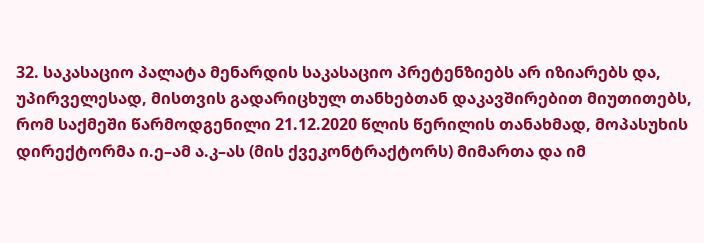32. საკასაციო პალატა მენარდის საკასაციო პრეტენზიებს არ იზიარებს და, უპირველესად, მისთვის გადარიცხულ თანხებთან დაკავშირებით მიუთითებს, რომ საქმეში წარმოდგენილი 21.12.2020 წლის წერილის თანახმად, მოპასუხის დირექტორმა ი.ე–ამ ა.კ–ას (მის ქვეკონტრაქტორს) მიმართა და იმ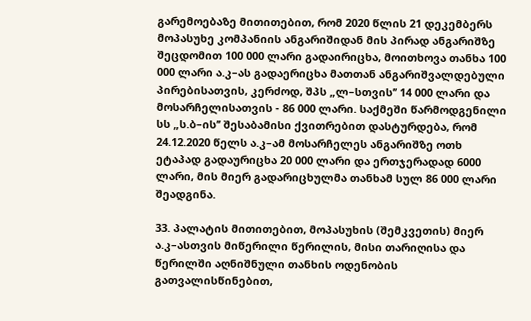გარემოებაზე მითითებით, რომ 2020 წლის 21 დეკემბერს მოპასუხე კომპანიის ანგარიშიდან მის პირად ანგარიშზე შეცდომით 100 000 ლარი გადაირიცხა, მოითხოვა თანხა 100 000 ლარი ა.კ–ას გადაერიცხა მათთან ანგარიშვალდებული პირებისათვის, კერძოდ, შპს „ლ–სთვის’’ 14 000 ლარი და მოსარჩელისათვის - 86 000 ლარი. საქმეში წარმოდგენილი სს „ს.ბ–ის’’ შესაბამისი ქვითრებით დასტურდება, რომ 24.12.2020 წელს ა.კ–ამ მოსარჩელეს ანგარიშზე ოთხ ეტაპად გადაურიცხა 20 000 ლარი და ერთჯერადად 6000 ლარი, მის მიერ გადარიცხულმა თანხამ სულ 86 000 ლარი შეადგინა.

33. პალატის მითითებით, მოპასუხის (შემკვეთის) მიერ ა.კ–ასთვის მიწერილი წერილის, მისი თარიღისა და წერილში აღნიშნული თანხის ოდენობის გათვალისწინებით,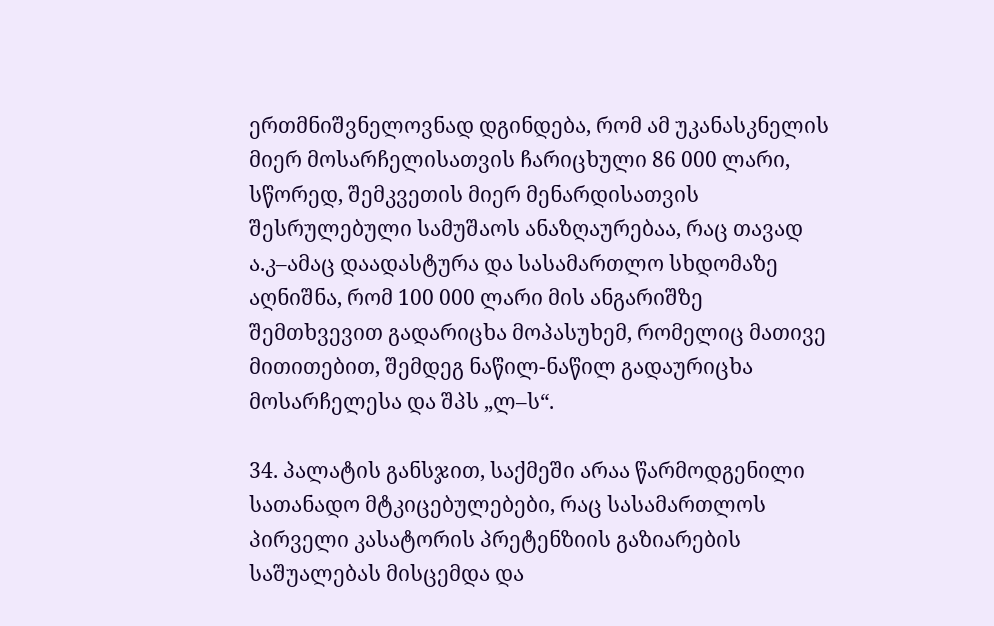ერთმნიშვნელოვნად დგინდება, რომ ამ უკანასკნელის მიერ მოსარჩელისათვის ჩარიცხული 86 000 ლარი, სწორედ, შემკვეთის მიერ მენარდისათვის შესრულებული სამუშაოს ანაზღაურებაა, რაც თავად ა.კ–ამაც დაადასტურა და სასამართლო სხდომაზე აღნიშნა, რომ 100 000 ლარი მის ანგარიშზე შემთხვევით გადარიცხა მოპასუხემ, რომელიც მათივე მითითებით, შემდეგ ნაწილ-ნაწილ გადაურიცხა მოსარჩელესა და შპს „ლ–ს“.

34. პალატის განსჯით, საქმეში არაა წარმოდგენილი სათანადო მტკიცებულებები, რაც სასამართლოს პირველი კასატორის პრეტენზიის გაზიარების საშუალებას მისცემდა და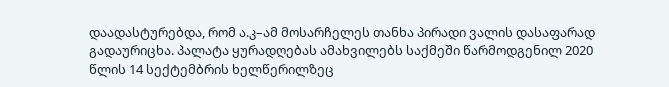დაადასტურებდა, რომ ა.კ–ამ მოსარჩელეს თანხა პირადი ვალის დასაფარად გადაურიცხა. პალატა ყურადღებას ამახვილებს საქმეში წარმოდგენილ 2020 წლის 14 სექტემბრის ხელწერილზეც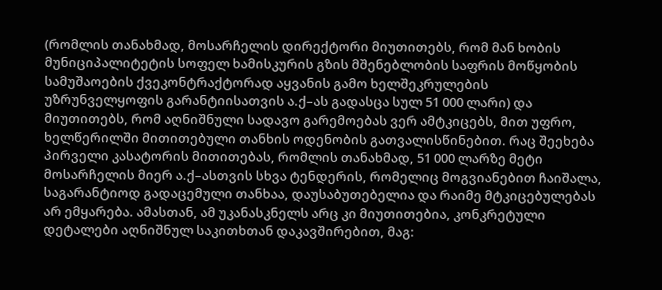(რომლის თანახმად, მოსარჩელის დირექტორი მიუთითებს, რომ მან ხობის მუნიციპალიტეტის სოფელ ხამისკურის გზის მშენებლობის საფრის მოწყობის სამუშაოების ქვეკონტრაქტორად აყვანის გამო ხელშეკრულების უზრუნველყოფის გარანტიისათვის ა.ქ–ას გადასცა სულ 51 000 ლარი) და მიუთითებს, რომ აღნიშნული სადავო გარემოებას ვერ ამტკიცებს, მით უფრო, ხელწერილში მითითებული თანხის ოდენობის გათვალისწინებით. რაც შეეხება პირველი კასატორის მითითებას, რომლის თანახმად, 51 000 ლარზე მეტი მოსარჩელის მიერ ა.ქ–ასთვის სხვა ტენდერის, რომელიც მოგვიანებით ჩაიშალა, საგარანტიოდ გადაცემული თანხაა, დაუსაბუთებელია და რაიმე მტკიცებულებას არ ემყარება. ამასთან, ამ უკანასკნელს არც კი მიუთითებია, კონკრეტული დეტალები აღნიშნულ საკითხთან დაკავშირებით, მაგ: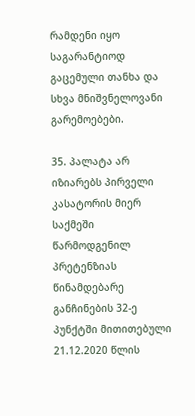რამდენი იყო საგარანტიოდ გაცემული თანხა და სხვა მნიშვნელოვანი გარემოებები.

35. პალატა არ იზიარებს პირველი კასატორის მიერ საქმეში წარმოდგენილ პრეტენზიას წინამდებარე განჩინების 32-ე პუნქტში მითითებული 21.12.2020 წლის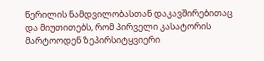წერილის ნამდვილობასთან დაკავშირებითაც და მიუთითებს, რომ პირველი კასატორის მარტოოდენ ზეპირსიტყვიერი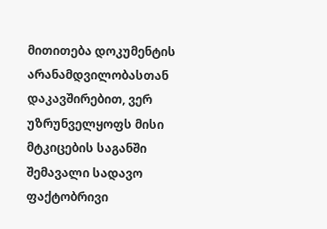მითითება დოკუმენტის არანამდვილობასთან დაკავშირებით, ვერ უზრუნველყოფს მისი მტკიცების საგანში შემავალი სადავო ფაქტობრივი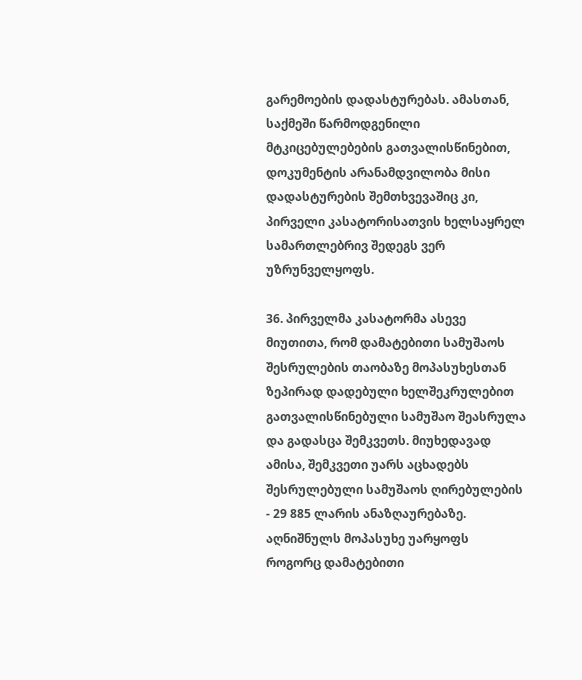გარემოების დადასტურებას. ამასთან, საქმეში წარმოდგენილი მტკიცებულებების გათვალისწინებით, დოკუმენტის არანამდვილობა მისი დადასტურების შემთხვევაშიც კი, პირველი კასატორისათვის ხელსაყრელ სამართლებრივ შედეგს ვერ უზრუნველყოფს.

36. პირველმა კასატორმა ასევე მიუთითა, რომ დამატებითი სამუშაოს შესრულების თაობაზე მოპასუხესთან ზეპირად დადებული ხელშეკრულებით გათვალისწინებული სამუშაო შეასრულა და გადასცა შემკვეთს. მიუხედავად ამისა, შემკვეთი უარს აცხადებს შესრულებული სამუშაოს ღირებულების - 29 885 ლარის ანაზღაურებაზე. აღნიშნულს მოპასუხე უარყოფს როგორც დამატებითი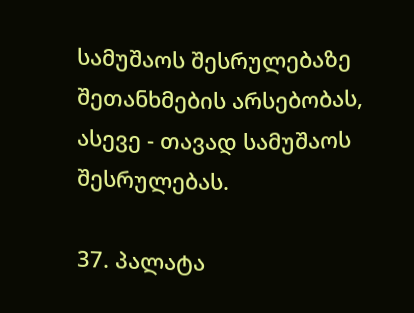სამუშაოს შესრულებაზე შეთანხმების არსებობას, ასევე - თავად სამუშაოს შესრულებას.

37. პალატა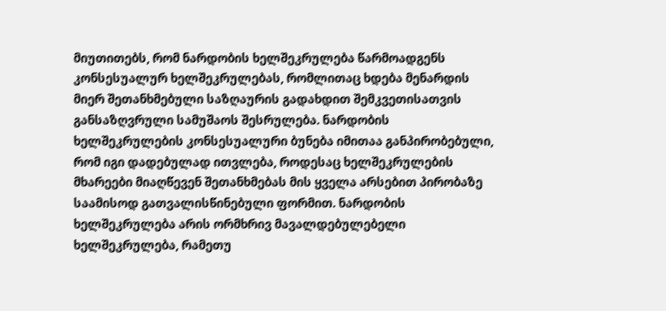მიუთითებს, რომ ნარდობის ხელშეკრულება წარმოადგენს კონსესუალურ ხელშეკრულებას, რომლითაც ხდება მენარდის მიერ შეთანხმებული საზღაურის გადახდით შემკვეთისათვის განსაზღვრული სამუშაოს შესრულება. ნარდობის ხელშეკრულების კონსესუალური ბუნება იმითაა განპირობებული, რომ იგი დადებულად ითვლება, როდესაც ხელშეკრულების მხარეები მიაღწევენ შეთანხმებას მის ყველა არსებით პირობაზე საამისოდ გათვალისწინებული ფორმით. ნარდობის ხელშეკრულება არის ორმხრივ მავალდებულებელი ხელშეკრულება, რამეთუ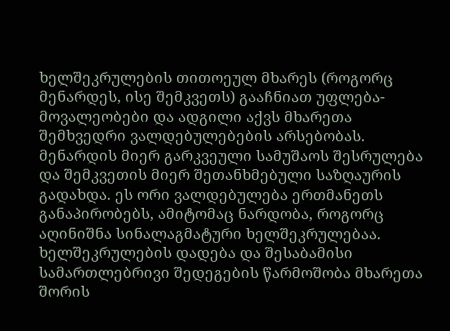ხელშეკრულების თითოეულ მხარეს (როგორც მენარდეს, ისე შემკვეთს) გააჩნიათ უფლება-მოვალეობები და ადგილი აქვს მხარეთა შემხვედრი ვალდებულებების არსებობას. მენარდის მიერ გარკვეული სამუშაოს შესრულება და შემკვეთის მიერ შეთანხმებული საზღაურის გადახდა. ეს ორი ვალდებულება ერთმანეთს განაპირობებს, ამიტომაც ნარდობა, როგორც აღინიშნა სინალაგმატური ხელშეკრულებაა. ხელშეკრულების დადება და შესაბამისი სამართლებრივი შედეგების წარმოშობა მხარეთა შორის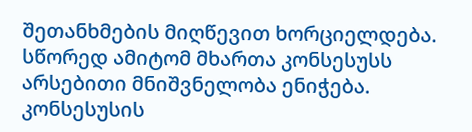შეთანხმების მიღწევით ხორციელდება. სწორედ ამიტომ მხართა კონსესუსს არსებითი მნიშვნელობა ენიჭება. კონსესუსის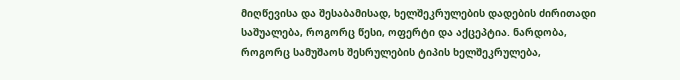მიღწევისა და შესაბამისად, ხელშეკრულების დადების ძირითადი საშუალება, როგორც წესი, ოფერტი და აქცეპტია. ნარდობა, როგორც სამუშაოს შესრულების ტიპის ხელშეკრულება,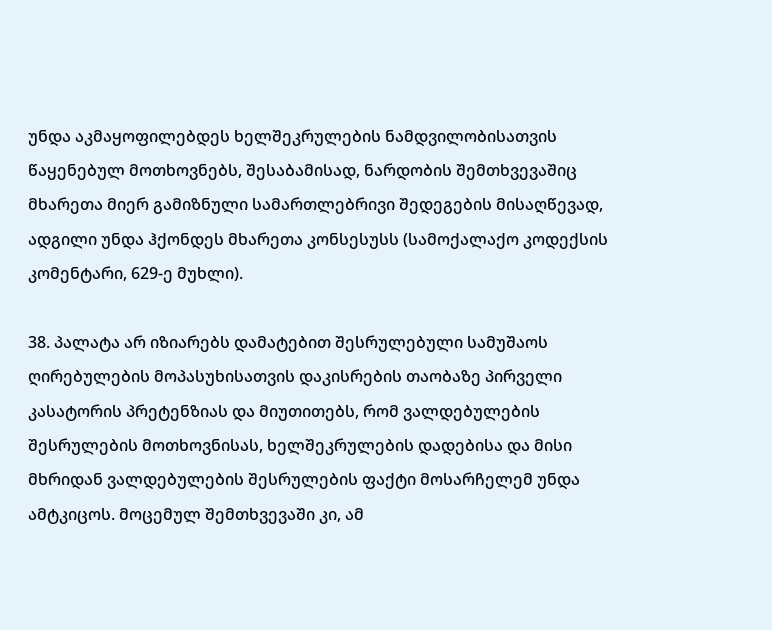უნდა აკმაყოფილებდეს ხელშეკრულების ნამდვილობისათვის წაყენებულ მოთხოვნებს, შესაბამისად, ნარდობის შემთხვევაშიც მხარეთა მიერ გამიზნული სამართლებრივი შედეგების მისაღწევად, ადგილი უნდა ჰქონდეს მხარეთა კონსესუსს (სამოქალაქო კოდექსის კომენტარი, 629-ე მუხლი).

38. პალატა არ იზიარებს დამატებით შესრულებული სამუშაოს ღირებულების მოპასუხისათვის დაკისრების თაობაზე პირველი კასატორის პრეტენზიას და მიუთითებს, რომ ვალდებულების შესრულების მოთხოვნისას, ხელშეკრულების დადებისა და მისი მხრიდან ვალდებულების შესრულების ფაქტი მოსარჩელემ უნდა ამტკიცოს. მოცემულ შემთხვევაში კი, ამ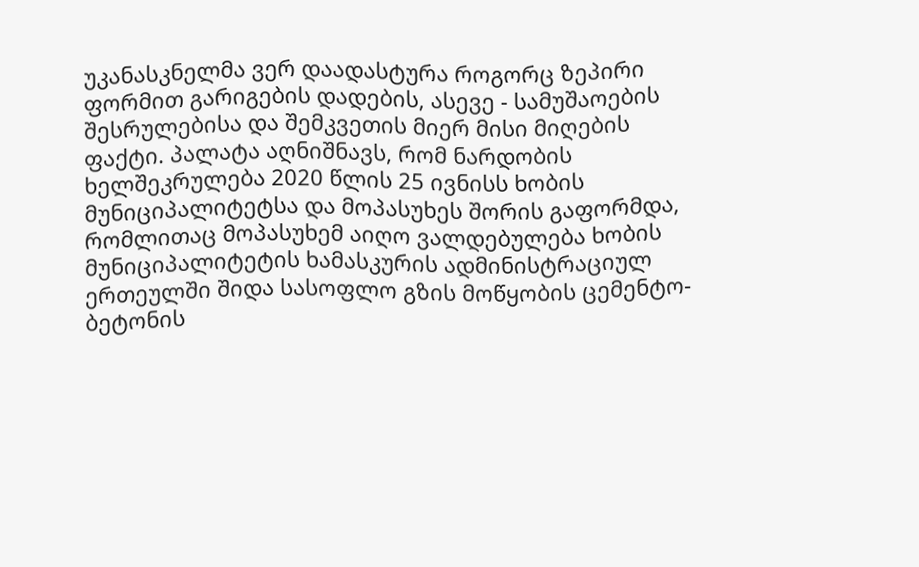უკანასკნელმა ვერ დაადასტურა როგორც ზეპირი ფორმით გარიგების დადების, ასევე - სამუშაოების შესრულებისა და შემკვეთის მიერ მისი მიღების ფაქტი. პალატა აღნიშნავს, რომ ნარდობის ხელშეკრულება 2020 წლის 25 ივნისს ხობის მუნიციპალიტეტსა და მოპასუხეს შორის გაფორმდა, რომლითაც მოპასუხემ აიღო ვალდებულება ხობის მუნიციპალიტეტის ხამასკურის ადმინისტრაციულ ერთეულში შიდა სასოფლო გზის მოწყობის ცემენტო-ბეტონის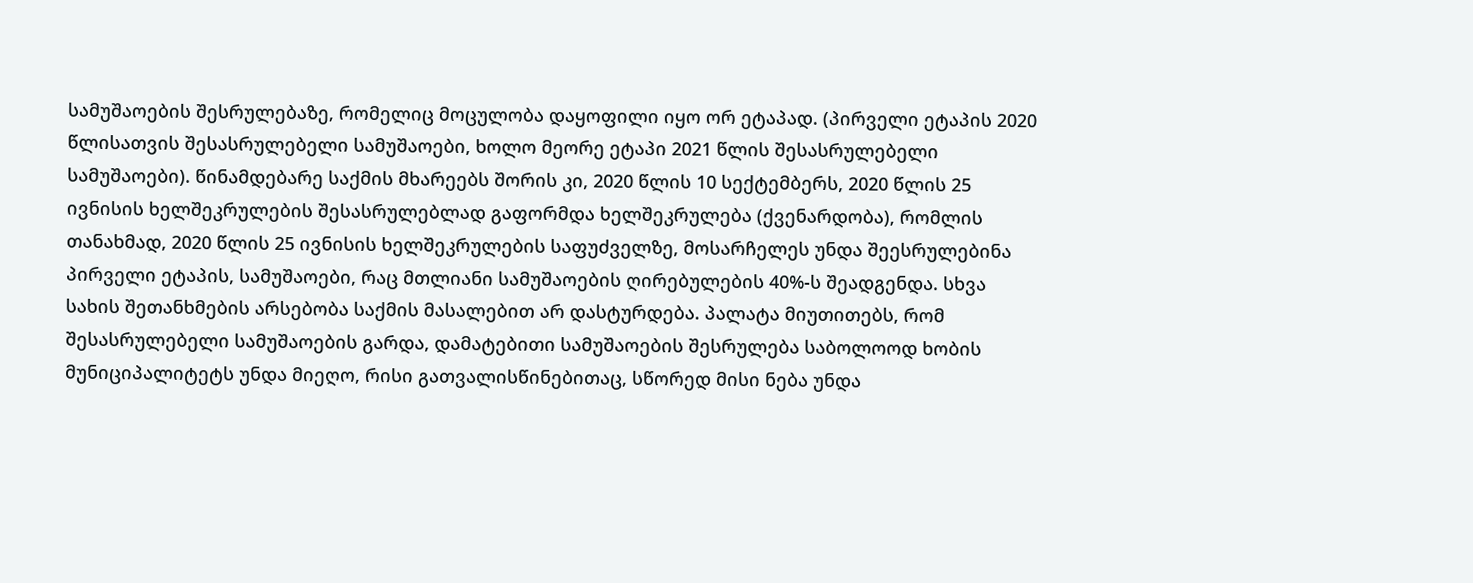სამუშაოების შესრულებაზე, რომელიც მოცულობა დაყოფილი იყო ორ ეტაპად. (პირველი ეტაპის 2020 წლისათვის შესასრულებელი სამუშაოები, ხოლო მეორე ეტაპი 2021 წლის შესასრულებელი სამუშაოები). წინამდებარე საქმის მხარეებს შორის კი, 2020 წლის 10 სექტემბერს, 2020 წლის 25 ივნისის ხელშეკრულების შესასრულებლად გაფორმდა ხელშეკრულება (ქვენარდობა), რომლის თანახმად, 2020 წლის 25 ივნისის ხელშეკრულების საფუძველზე, მოსარჩელეს უნდა შეესრულებინა პირველი ეტაპის, სამუშაოები, რაც მთლიანი სამუშაოების ღირებულების 40%-ს შეადგენდა. სხვა სახის შეთანხმების არსებობა საქმის მასალებით არ დასტურდება. პალატა მიუთითებს, რომ შესასრულებელი სამუშაოების გარდა, დამატებითი სამუშაოების შესრულება საბოლოოდ ხობის მუნიციპალიტეტს უნდა მიეღო, რისი გათვალისწინებითაც, სწორედ მისი ნება უნდა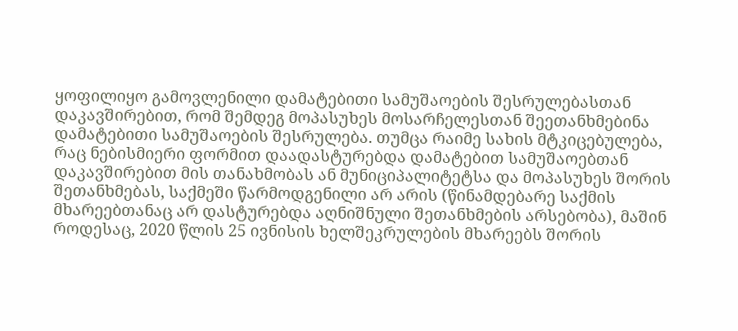ყოფილიყო გამოვლენილი დამატებითი სამუშაოების შესრულებასთან დაკავშირებით, რომ შემდეგ მოპასუხეს მოსარჩელესთან შეეთანხმებინა დამატებითი სამუშაოების შესრულება. თუმცა რაიმე სახის მტკიცებულება, რაც ნებისმიერი ფორმით დაადასტურებდა დამატებით სამუშაოებთან დაკავშირებით მის თანახმობას ან მუნიციპალიტეტსა და მოპასუხეს შორის შეთანხმებას, საქმეში წარმოდგენილი არ არის (წინამდებარე საქმის მხარეებთანაც არ დასტურებდა აღნიშნული შეთანხმების არსებობა), მაშინ როდესაც, 2020 წლის 25 ივნისის ხელშეკრულების მხარეებს შორის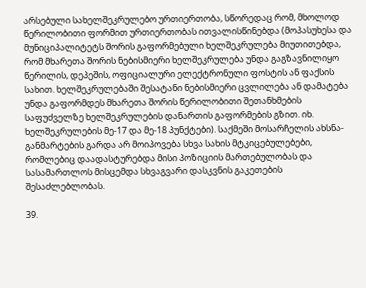არსებული სახელშეკრულებო ურთიერთობა, სწორედაც რომ, მხოლოდ წერილობითი ფორმით ურთიერთობას ითვალისწინებდა (მოპასუხესა და მუნიციპალიტეტს შორის გაფორმებული ხელშეკრულება მიუთითებდა, რომ მხარეთა შორის ნებისმიერი ხელშეკრულება უნდა გაგზავნილიყო წერილის, დეპეშის, ოფიციალური ელექტრონული ფოსტის ან ფაქსის სახით. ხელშეკრულებაში შესატანი ნებისმიერი ცვლილება ან დამატება უნდა გაფორმდეს მხარეთა შორის წერილობითი შეთანხმების საფუძველზე ხელშეკრულების დანართის გაფორმების გზით. იხ. ხელშეკრულების მე-17 და მე-18 პუნქტები). საქმეში მოსარჩელის ახსნა-განმარტების გარდა არ მოიპოვება სხვა სახის მტკიცებულებები, რომლებიც დაადასტურებდა მისი პოზიციის მართებულობას და სასამართლოს მისცემდა სხვაგვარი დასკვნის გაკეთების შესაძლებლობას.

39.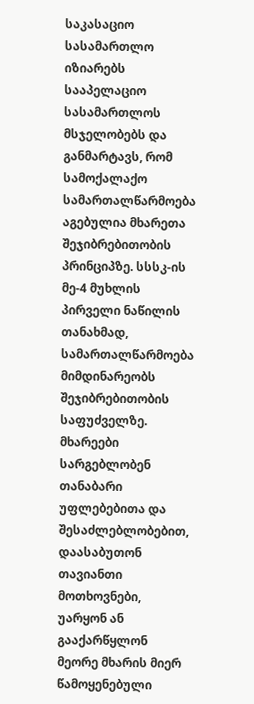საკასაციო სასამართლო იზიარებს სააპელაციო სასამართლოს მსჯელობებს და განმარტავს, რომ სამოქალაქო სამართალწარმოება აგებულია მხარეთა შეჯიბრებითობის პრინციპზე. სსსკ-ის მე-4 მუხლის პირველი ნაწილის თანახმად, სამართალწარმოება მიმდინარეობს შეჯიბრებითობის საფუძველზე. მხარეები სარგებლობენ თანაბარი უფლებებითა და შესაძლებლობებით, დაასაბუთონ თავიანთი მოთხოვნები, უარყონ ან გააქარწყლონ მეორე მხარის მიერ წამოყენებული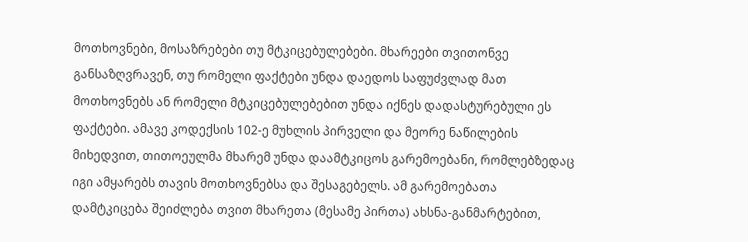მოთხოვნები, მოსაზრებები თუ მტკიცებულებები. მხარეები თვითონვე განსაზღვრავენ, თუ რომელი ფაქტები უნდა დაედოს საფუძვლად მათ მოთხოვნებს ან რომელი მტკიცებულებებით უნდა იქნეს დადასტურებული ეს ფაქტები. ამავე კოდექსის 102-ე მუხლის პირველი და მეორე ნაწილების მიხედვით, თითოეულმა მხარემ უნდა დაამტკიცოს გარემოებანი, რომლებზედაც იგი ამყარებს თავის მოთხოვნებსა და შესაგებელს. ამ გარემოებათა დამტკიცება შეიძლება თვით მხარეთა (მესამე პირთა) ახსნა-განმარტებით,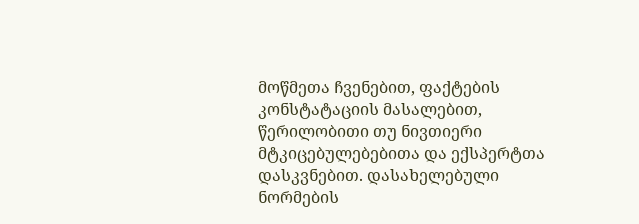მოწმეთა ჩვენებით, ფაქტების კონსტატაციის მასალებით, წერილობითი თუ ნივთიერი მტკიცებულებებითა და ექსპერტთა დასკვნებით. დასახელებული ნორმების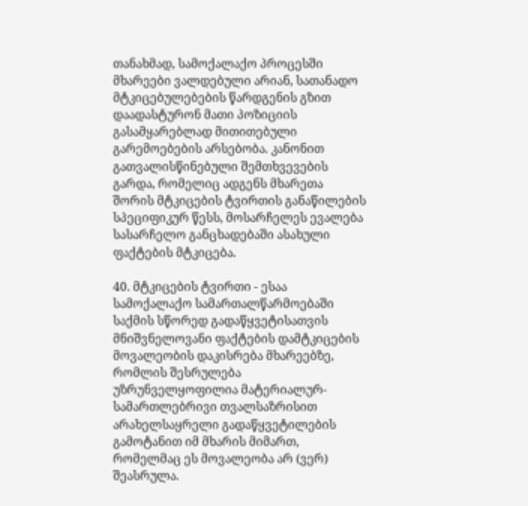თანახმად, სამოქალაქო პროცესში მხარეები ვალდებული არიან, სათანადო მტკიცებულებების წარდგენის გზით დაადასტურონ მათი პოზიციის გასამყარებლად მითითებული გარემოებების არსებობა. კანონით გათვალისწინებული შემთხვევების გარდა, რომელიც ადგენს მხარეთა შორის მტკიცების ტვირთის განაწილების სპეციფიკურ წესს, მოსარჩელეს ევალება სასარჩელო განცხადებაში ასახული ფაქტების მტკიცება.

40. მტკიცების ტვირთი - ესაა სამოქალაქო სამართალწარმოებაში საქმის სწორედ გადაწყვეტისათვის მნიშვნელოვანი ფაქტების დამტკიცების მოვალეობის დაკისრება მხარეებზე, რომლის შესრულება უზრუნველყოფილია მატერიალურ-სამართლებრივი თვალსაზრისით არახელსაყრელი გადაწყვეტილების გამოტანით იმ მხარის მიმართ, რომელმაც ეს მოვალეობა არ (ვერ) შეასრულა.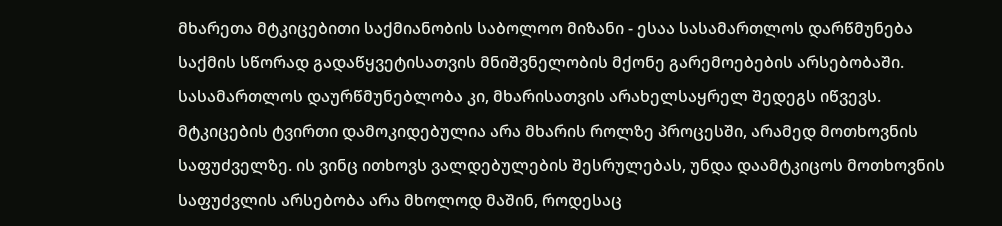მხარეთა მტკიცებითი საქმიანობის საბოლოო მიზანი - ესაა სასამართლოს დარწმუნება საქმის სწორად გადაწყვეტისათვის მნიშვნელობის მქონე გარემოებების არსებობაში. სასამართლოს დაურწმუნებლობა კი, მხარისათვის არახელსაყრელ შედეგს იწვევს. მტკიცების ტვირთი დამოკიდებულია არა მხარის როლზე პროცესში, არამედ მოთხოვნის საფუძველზე. ის ვინც ითხოვს ვალდებულების შესრულებას, უნდა დაამტკიცოს მოთხოვნის საფუძვლის არსებობა არა მხოლოდ მაშინ, როდესაც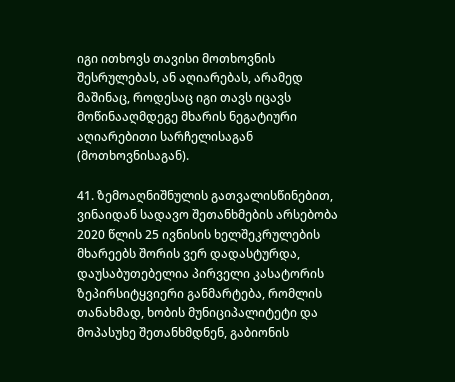იგი ითხოვს თავისი მოთხოვნის შესრულებას, ან აღიარებას, არამედ მაშინაც, როდესაც იგი თავს იცავს მოწინააღმდეგე მხარის ნეგატიური აღიარებითი სარჩელისაგან (მოთხოვნისაგან).

41. ზემოაღნიშნულის გათვალისწინებით, ვინაიდან სადავო შეთანხმების არსებობა 2020 წლის 25 ივნისის ხელშეკრულების მხარეებს შორის ვერ დადასტურდა, დაუსაბუთებელია პირველი კასატორის ზეპირსიტყვიერი განმარტება, რომლის თანახმად, ხობის მუნიციპალიტეტი და მოპასუხე შეთანხმდნენ, გაბიონის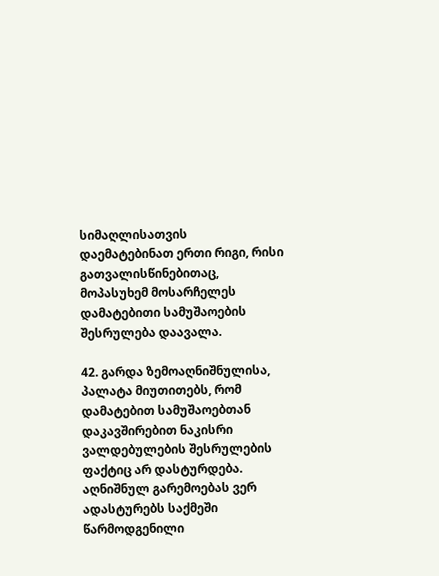სიმაღლისათვის დაემატებინათ ერთი რიგი, რისი გათვალისწინებითაც, მოპასუხემ მოსარჩელეს დამატებითი სამუშაოების შესრულება დაავალა.

42. გარდა ზემოაღნიშნულისა, პალატა მიუთითებს, რომ დამატებით სამუშაოებთან დაკავშირებით ნაკისრი ვალდებულების შესრულების ფაქტიც არ დასტურდება. აღნიშნულ გარემოებას ვერ ადასტურებს საქმეში წარმოდგენილი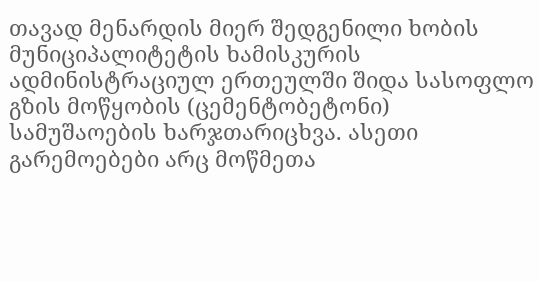თავად მენარდის მიერ შედგენილი ხობის მუნიციპალიტეტის ხამისკურის ადმინისტრაციულ ერთეულში შიდა სასოფლო გზის მოწყობის (ცემენტობეტონი) სამუშაოების ხარჯთარიცხვა. ასეთი გარემოებები არც მოწმეთა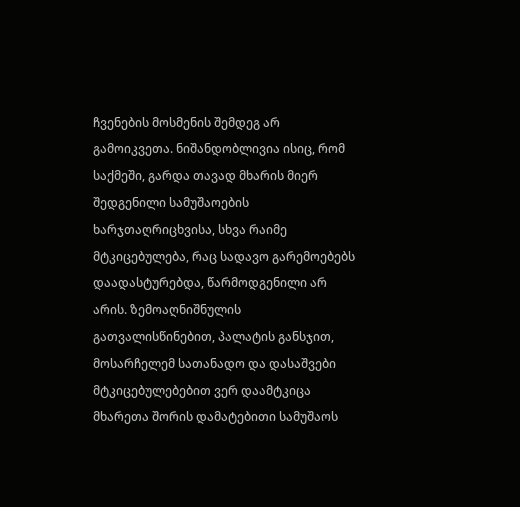ჩვენების მოსმენის შემდეგ არ გამოიკვეთა. ნიშანდობლივია ისიც, რომ საქმეში, გარდა თავად მხარის მიერ შედგენილი სამუშაოების ხარჯთაღრიცხვისა, სხვა რაიმე მტკიცებულება, რაც სადავო გარემოებებს დაადასტურებდა, წარმოდგენილი არ არის. ზემოაღნიშნულის გათვალისწინებით, პალატის განსჯით, მოსარჩელემ სათანადო და დასაშვები მტკიცებულებებით ვერ დაამტკიცა მხარეთა შორის დამატებითი სამუშაოს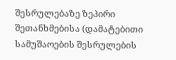შესრულებაზე ზეპირი შეთანხმებისა (დამატებითი სამუშაოების შესრულების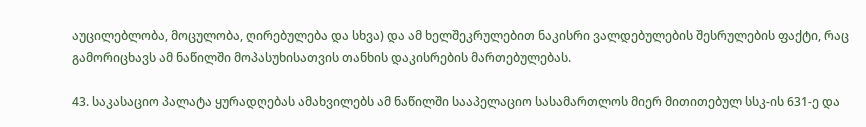აუცილებლობა, მოცულობა, ღირებულება და სხვა) და ამ ხელშეკრულებით ნაკისრი ვალდებულების შესრულების ფაქტი, რაც გამორიცხავს ამ ნაწილში მოპასუხისათვის თანხის დაკისრების მართებულებას.

43. საკასაციო პალატა ყურადღებას ამახვილებს ამ ნაწილში სააპელაციო სასამართლოს მიერ მითითებულ სსკ-ის 631-ე და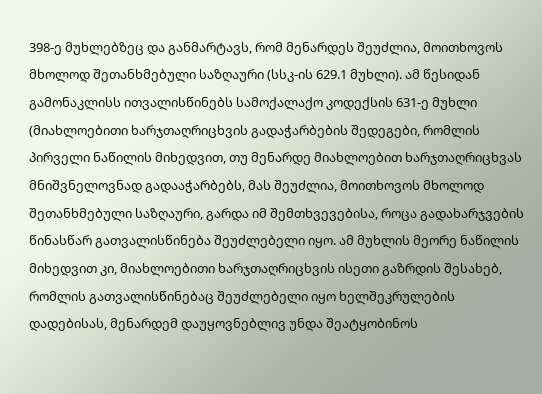398-ე მუხლებზეც და განმარტავს, რომ მენარდეს შეუძლია, მოითხოვოს მხოლოდ შეთანხმებული საზღაური (სსკ-ის 629.1 მუხლი). ამ წესიდან გამონაკლისს ითვალისწინებს სამოქალაქო კოდექსის 631-ე მუხლი (მიახლოებითი ხარჯთაღრიცხვის გადაჭარბების შედეგები, რომლის პირველი ნაწილის მიხედვით, თუ მენარდე მიახლოებით ხარჯთაღრიცხვას მნიშვნელოვნად გადააჭარბებს, მას შეუძლია, მოითხოვოს მხოლოდ შეთანხმებული საზღაური, გარდა იმ შემთხვევებისა, როცა გადახარჯვების წინასწარ გათვალისწინება შეუძლებელი იყო. ამ მუხლის მეორე ნაწილის მიხედვით კი, მიახლოებითი ხარჯთაღრიცხვის ისეთი გაზრდის შესახებ, რომლის გათვალისწინებაც შეუძლებელი იყო ხელშეკრულების დადებისას, მენარდემ დაუყოვნებლივ უნდა შეატყობინოს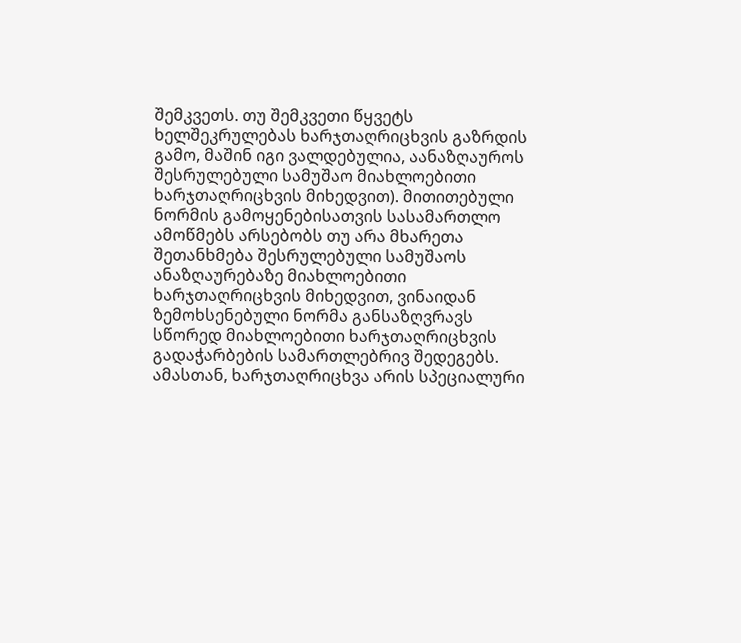შემკვეთს. თუ შემკვეთი წყვეტს ხელშეკრულებას ხარჯთაღრიცხვის გაზრდის გამო, მაშინ იგი ვალდებულია, აანაზღაუროს შესრულებული სამუშაო მიახლოებითი ხარჯთაღრიცხვის მიხედვით). მითითებული ნორმის გამოყენებისათვის სასამართლო ამოწმებს არსებობს თუ არა მხარეთა შეთანხმება შესრულებული სამუშაოს ანაზღაურებაზე მიახლოებითი ხარჯთაღრიცხვის მიხედვით, ვინაიდან ზემოხსენებული ნორმა განსაზღვრავს სწორედ მიახლოებითი ხარჯთაღრიცხვის გადაჭარბების სამართლებრივ შედეგებს. ამასთან, ხარჯთაღრიცხვა არის სპეციალური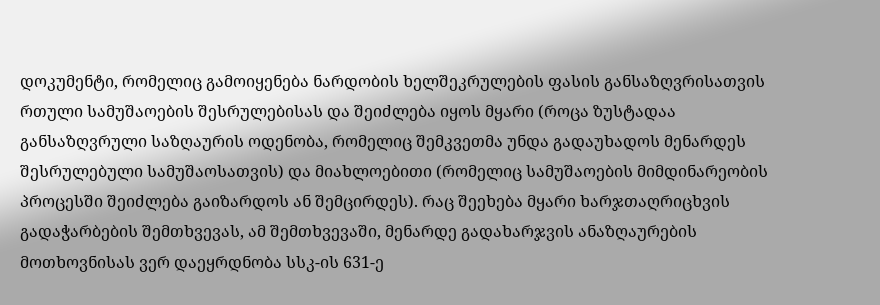დოკუმენტი, რომელიც გამოიყენება ნარდობის ხელშეკრულების ფასის განსაზღვრისათვის რთული სამუშაოების შესრულებისას და შეიძლება იყოს მყარი (როცა ზუსტადაა განსაზღვრული საზღაურის ოდენობა, რომელიც შემკვეთმა უნდა გადაუხადოს მენარდეს შესრულებული სამუშაოსათვის) და მიახლოებითი (რომელიც სამუშაოების მიმდინარეობის პროცესში შეიძლება გაიზარდოს ან შემცირდეს). რაც შეეხება მყარი ხარჯთაღრიცხვის გადაჭარბების შემთხვევას, ამ შემთხვევაში, მენარდე გადახარჯვის ანაზღაურების მოთხოვნისას ვერ დაეყრდნობა სსკ-ის 631-ე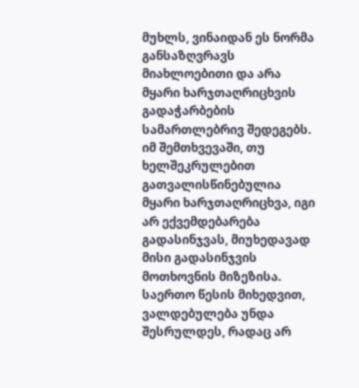მუხლს, ვინაიდან ეს ნორმა განსაზღვრავს მიახლოებითი და არა მყარი ხარჯთაღრიცხვის გადაჭარბების სამართლებრივ შედეგებს. იმ შემთხვევაში, თუ ხელშეკრულებით გათვალისწინებულია მყარი ხარჯთაღრიცხვა, იგი არ ექვემდებარება გადასინჯვას, მიუხედავად მისი გადასინჯვის მოთხოვნის მიზეზისა. საერთო წესის მიხედვით, ვალდებულება უნდა შესრულდეს, რადაც არ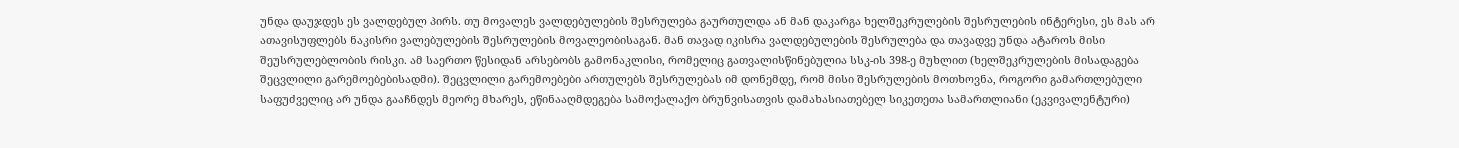უნდა დაუჯდეს ეს ვალდებულ პირს. თუ მოვალეს ვალდებულების შესრულება გაურთულდა ან მან დაკარგა ხელშეკრულების შესრულების ინტერესი, ეს მას არ ათავისუფლებს ნაკისრი ვალებულების შესრულების მოვალეობისაგან. მან თავად იკისრა ვალდებულების შესრულება და თავადვე უნდა ატაროს მისი შეუსრულებლობის რისკი. ამ საერთო წესიდან არსებობს გამონაკლისი, რომელიც გათვალისწინებულია სსკ-ის 398-ე მუხლით (ხელშეკრულების მისადაგება შეცვლილი გარემოებებისადმი). შეცვლილი გარემოებები ართულებს შესრულებას იმ დონემდე, რომ მისი შესრულების მოთხოვნა, როგორი გამართლებული საფუძველიც არ უნდა გააჩნდეს მეორე მხარეს, ეწინააღმდეგება სამოქალაქო ბრუნვისათვის დამახასიათებელ სიკეთეთა სამართლიანი (ეკვივალენტური)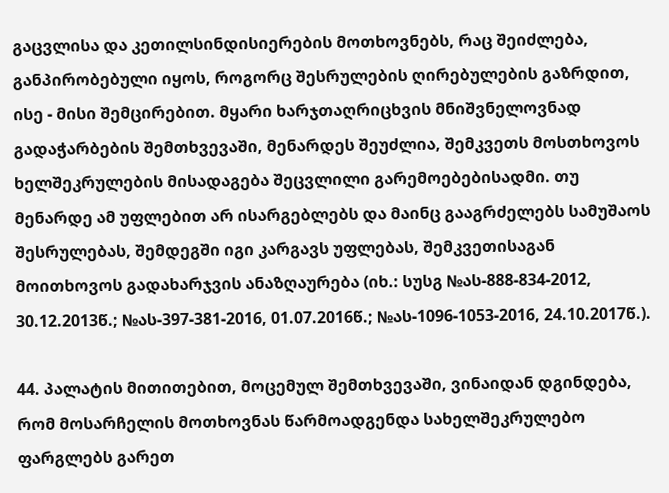გაცვლისა და კეთილსინდისიერების მოთხოვნებს, რაც შეიძლება, განპირობებული იყოს, როგორც შესრულების ღირებულების გაზრდით, ისე - მისი შემცირებით. მყარი ხარჯთაღრიცხვის მნიშვნელოვნად გადაჭარბების შემთხვევაში, მენარდეს შეუძლია, შემკვეთს მოსთხოვოს ხელშეკრულების მისადაგება შეცვლილი გარემოებებისადმი. თუ მენარდე ამ უფლებით არ ისარგებლებს და მაინც გააგრძელებს სამუშაოს შესრულებას, შემდეგში იგი კარგავს უფლებას, შემკვეთისაგან მოითხოვოს გადახარჯვის ანაზღაურება (იხ.: სუსგ №ას-888-834-2012, 30.12.2013წ.; №ას-397-381-2016, 01.07.2016წ.; №ას-1096-1053-2016, 24.10.2017წ.).

44. პალატის მითითებით, მოცემულ შემთხვევაში, ვინაიდან დგინდება, რომ მოსარჩელის მოთხოვნას წარმოადგენდა სახელშეკრულებო ფარგლებს გარეთ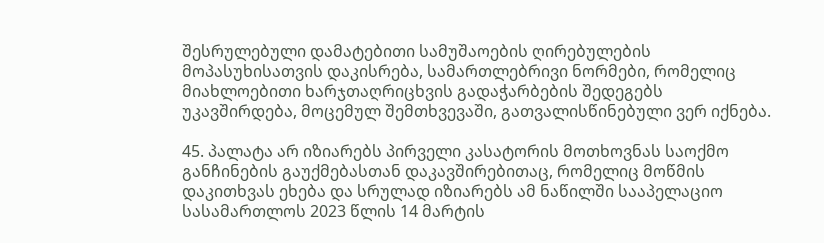შესრულებული დამატებითი სამუშაოების ღირებულების მოპასუხისათვის დაკისრება, სამართლებრივი ნორმები, რომელიც მიახლოებითი ხარჯთაღრიცხვის გადაჭარბების შედეგებს უკავშირდება, მოცემულ შემთხვევაში, გათვალისწინებული ვერ იქნება.

45. პალატა არ იზიარებს პირველი კასატორის მოთხოვნას საოქმო განჩინების გაუქმებასთან დაკავშირებითაც, რომელიც მოწმის დაკითხვას ეხება და სრულად იზიარებს ამ ნაწილში სააპელაციო სასამართლოს 2023 წლის 14 მარტის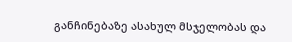განჩინებაზე ასახულ მსჯელობას და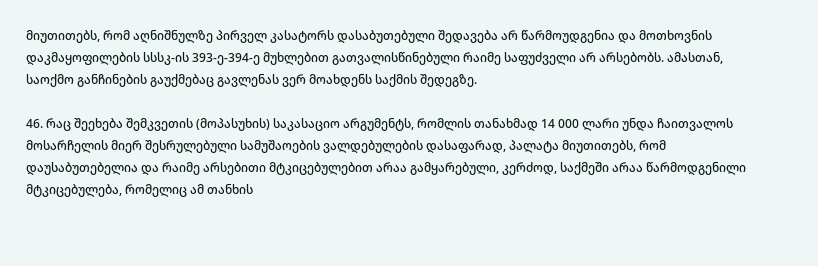მიუთითებს, რომ აღნიშნულზე პირველ კასატორს დასაბუთებული შედავება არ წარმოუდგენია და მოთხოვნის დაკმაყოფილების სსსკ-ის 393-ე-394-ე მუხლებით გათვალისწინებული რაიმე საფუძველი არ არსებობს. ამასთან, საოქმო განჩინების გაუქმებაც გავლენას ვერ მოახდენს საქმის შედეგზე.

46. რაც შეეხება შემკვეთის (მოპასუხის) საკასაციო არგუმენტს, რომლის თანახმად 14 000 ლარი უნდა ჩაითვალოს მოსარჩელის მიერ შესრულებული სამუშაოების ვალდებულების დასაფარად, პალატა მიუთითებს, რომ დაუსაბუთებელია და რაიმე არსებითი მტკიცებულებით არაა გამყარებული, კერძოდ, საქმეში არაა წარმოდგენილი მტკიცებულება, რომელიც ამ თანხის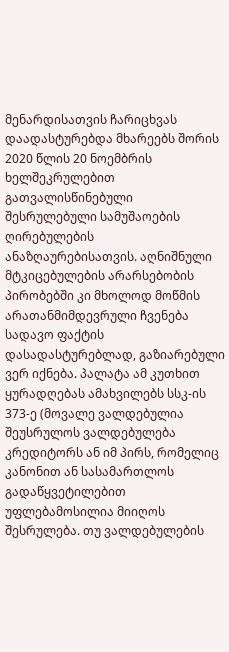მენარდისათვის ჩარიცხვას დაადასტურებდა მხარეებს შორის 2020 წლის 20 ნოემბრის ხელშეკრულებით გათვალისწინებული შესრულებული სამუშაოების ღირებულების ანაზღაურებისათვის. აღნიშნული მტკიცებულების არარსებობის პირობებში კი მხოლოდ მოწმის არათანმიმდევრული ჩვენება სადავო ფაქტის დასადასტურებლად, გაზიარებული ვერ იქნება. პალატა ამ კუთხით ყურადღებას ამახვილებს სსკ-ის 373-ე (მოვალე ვალდებულია შეუსრულოს ვალდებულება კრედიტორს ან იმ პირს, რომელიც კანონით ან სასამართლოს გადაწყვეტილებით უფლებამოსილია მიიღოს შესრულება. თუ ვალდებულების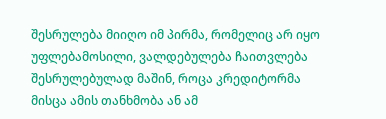შესრულება მიიღო იმ პირმა, რომელიც არ იყო უფლებამოსილი, ვალდებულება ჩაითვლება შესრულებულად მაშინ, როცა კრედიტორმა მისცა ამის თანხმობა ან ამ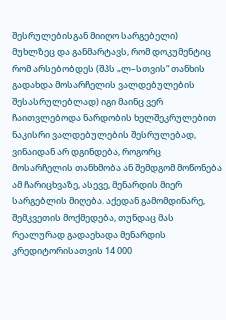შესრულებისგან მიიღო სარგებელი) მუხლზეც და განმარტავს, რომ დოკუმენტიც რომ არსებობდეს (შპს „ლ–სთვის“ თანხის გადახდა მოსარჩელის ვალდებულების შესასრულებლად) იგი მაინც ვერ ჩაითვლებოდა ნარდობის ხელშეკრულებით ნაკისრი ვალდებულების შესრულებად, ვინაიდან არ დგინდება, როგორც მოსარჩელის თანხმობა ან შემდგომ მოწონება ამ ჩარიცხვაზე, ასევე, მენარდის მიერ სარგებლის მიღება. აქედან გამომდინარე, შემკვეთის მოქმედება, თუნდაც მას რეალურად გადაეხადა მენარდის კრედიტორისათვის 14 000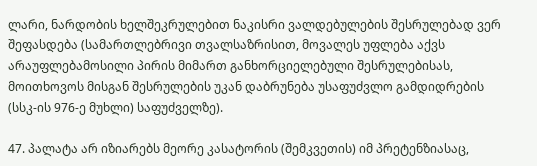ლარი, ნარდობის ხელშეკრულებით ნაკისრი ვალდებულების შესრულებად ვერ შეფასდება (სამართლებრივი თვალსაზრისით, მოვალეს უფლება აქვს არაუფლებამოსილი პირის მიმართ განხორციელებული შესრულებისას, მოითხოვოს მისგან შესრულების უკან დაბრუნება უსაფუძვლო გამდიდრების (სსკ-ის 976-ე მუხლი) საფუძველზე).

47. პალატა არ იზიარებს მეორე კასატორის (შემკვეთის) იმ პრეტენზიასაც,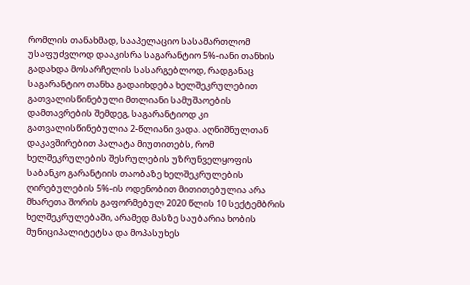რომლის თანახმად, სააპელაციო სასამართლომ უსაფუძვლოდ დააკისრა საგარანტიო 5%-იანი თანხის გადახდა მოსარჩელის სასარგებლოდ, რადგანაც საგარანტიო თანხა გადაიხდება ხელშეკრულებით გათვალისწინებული მთლიანი სამუშაოების დამთავრების შემდეგ, საგარანტიოდ კი გათვალისწინებულია 2-წლიანი ვადა. აღნიშნულთან დაკავშირებით პალატა მიუთითებს, რომ ხელშეკრულების შესრულების უზრუნველყოფის საბანკო გარანტიის თაობაზე ხელშეკრულების ღირებულების 5%-ის ოდენობით მითითებულია არა მხარეთა შორის გაფორმებულ 2020 წლის 10 სექტემბრის ხელშეკრულებაში, არამედ მასზე საუბარია ხობის მუნიციპალიტეტსა და მოპასუხეს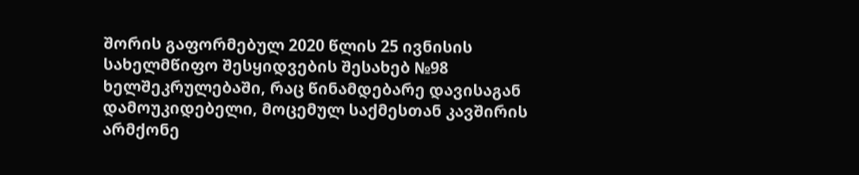შორის გაფორმებულ 2020 წლის 25 ივნისის სახელმწიფო შესყიდვების შესახებ №98 ხელშეკრულებაში, რაც წინამდებარე დავისაგან დამოუკიდებელი, მოცემულ საქმესთან კავშირის არმქონე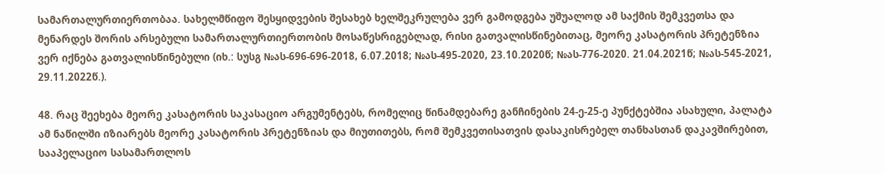სამართალურთიერთობაა. სახელმწიფო შესყიდვების შესახებ ხელშეკრულება ვერ გამოდგება უშუალოდ ამ საქმის შემკვეთსა და მენარდეს შორის არსებული სამართალურთიერთობის მოსაწესრიგებლად, რისი გათვალისწინებითაც, მეორე კასატორის პრეტენზია ვერ იქნება გათვალისწინებული (იხ.: სუსგ №ას-696-696-2018, 6.07.2018; №ას-495-2020, 23.10.2020წ; №ას-776-2020. 21.04.2021წ; №ას-545-2021, 29.11.2022წ.).

48. რაც შეეხება მეორე კასატორის საკასაციო არგუმენტებს, რომელიც წინამდებარე განჩინების 24-ე-25-ე პუნქტებშია ასახული, პალატა ამ ნაწილში იზიარებს მეორე კასატორის პრეტენზიას და მიუთითებს, რომ შემკვეთისათვის დასაკისრებელ თანხასთან დაკავშირებით, სააპელაციო სასამართლოს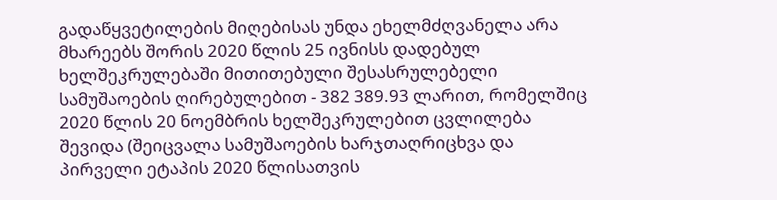გადაწყვეტილების მიღებისას უნდა ეხელმძღვანელა არა მხარეებს შორის 2020 წლის 25 ივნისს დადებულ ხელშეკრულებაში მითითებული შესასრულებელი სამუშაოების ღირებულებით - 382 389.93 ლარით, რომელშიც 2020 წლის 20 ნოემბრის ხელშეკრულებით ცვლილება შევიდა (შეიცვალა სამუშაოების ხარჯთაღრიცხვა და პირველი ეტაპის 2020 წლისათვის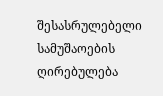შესასრულებელი სამუშაოების ღირებულება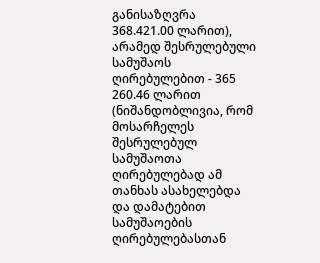განისაზღვრა 368.421.00 ლარით), არამედ შესრულებული სამუშაოს ღირებულებით - 365 260.46 ლარით (ნიშანდობლივია, რომ მოსარჩელეს შესრულებულ სამუშაოთა ღირებულებად ამ თანხას ასახელებდა და დამატებით სამუშაოების ღირებულებასთან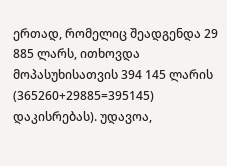ერთად, რომელიც შეადგენდა 29 885 ლარს, ითხოვდა მოპასუხისათვის 394 145 ლარის (365260+29885=395145) დაკისრებას). უდავოა,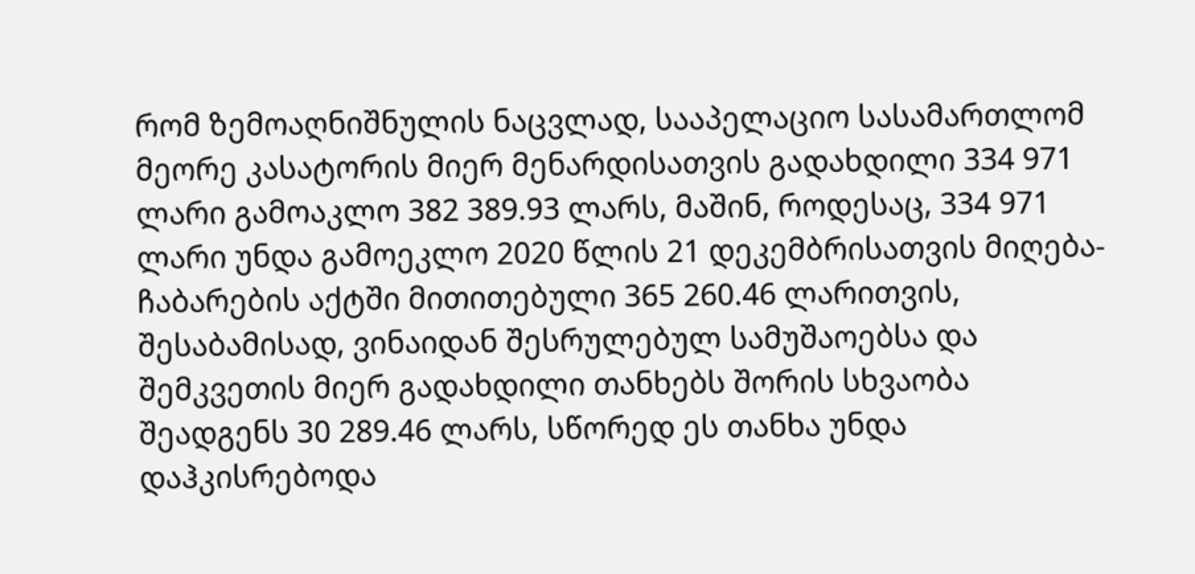რომ ზემოაღნიშნულის ნაცვლად, სააპელაციო სასამართლომ მეორე კასატორის მიერ მენარდისათვის გადახდილი 334 971 ლარი გამოაკლო 382 389.93 ლარს, მაშინ, როდესაც, 334 971 ლარი უნდა გამოეკლო 2020 წლის 21 დეკემბრისათვის მიღება-ჩაბარების აქტში მითითებული 365 260.46 ლარითვის, შესაბამისად, ვინაიდან შესრულებულ სამუშაოებსა და შემკვეთის მიერ გადახდილი თანხებს შორის სხვაობა შეადგენს 30 289.46 ლარს, სწორედ ეს თანხა უნდა დაჰკისრებოდა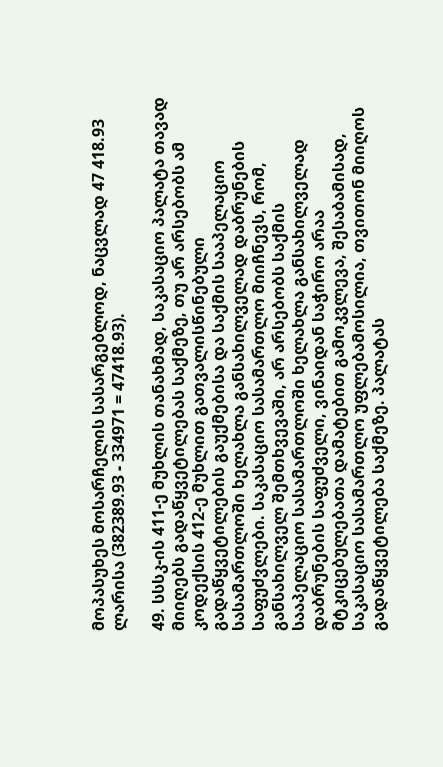მოპასუხეს მოსარჩელის სასარგებლოდ, ნაცვლად 47 418.93 ლარისა (382389.93 - 334971 = 47418.93).

49. სსსკ-ის 411-ე მუხლის თანახმად, საკასაციო პალატა თავად მიიღებს გადაწყვეტილებას საქმეზე, თუ არ არსებობს ამ კოდექსის 412-ე მუხლით გათვალისწინებული გადაწყვეტილების გაუქმებისა და საქმის სააპელაციო სასამართლოში ხელახლა განსახილველად დაბრუნების საფუძვლები. საკასაციო სასამართლო მიიჩნევს, რომ, განსახილველ შემთხვევაში, არ არსებობს საქმის სააპელაციო სასამართლოში ხელახლა განსახილველად დაბრუნების საფუძველი, ვინაიდან საჭირო არაა მტკიცებულებათა დამატებით გამოკვლევა, შესაბამისად, საკასაციო სასამართლო უფლებამოსილია, თვითონ მიიღოს გადაწყვეტილება საქმეზე. პალატას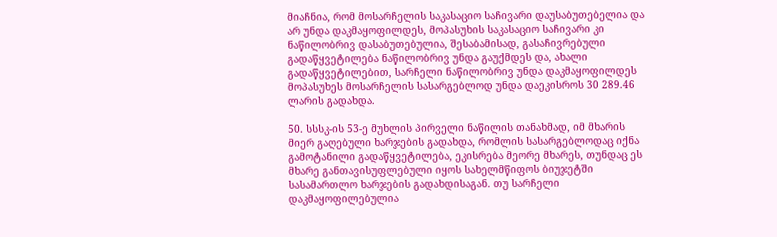მიაჩნია, რომ მოსარჩელის საკასაციო საჩივარი დაუსაბუთებელია და არ უნდა დაკმაყოფილდეს, მოპასუხის საკასაციო საჩივარი კი ნაწილობრივ დასაბუთებულია, შესაბამისად, გასაჩივრებული გადაწყვეტილება ნაწილობრივ უნდა გაუქმდეს და, ახალი გადაწყვეტილებით, სარჩელი ნაწილობრივ უნდა დაკმაყოფილდეს მოპასუხეს მოსარჩელის სასარგებლოდ უნდა დაეკისროს 30 289.46 ლარის გადახდა.

50. სსსკ-ის 53-ე მუხლის პირველი ნაწილის თანახმად, იმ მხარის მიერ გაღებული ხარჯების გადახდა, რომლის სასარგებლოდაც იქნა გამოტანილი გადაწყვეტილება, ეკისრება მეორე მხარეს, თუნდაც ეს მხარე განთავისუფლებული იყოს სახელმწიფოს ბიუჯეტში სასამართლო ხარჯების გადახდისაგან. თუ სარჩელი დაკმაყოფილებულია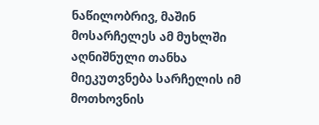ნაწილობრივ, მაშინ მოსარჩელეს ამ მუხლში აღნიშნული თანხა მიეკუთვნება სარჩელის იმ მოთხოვნის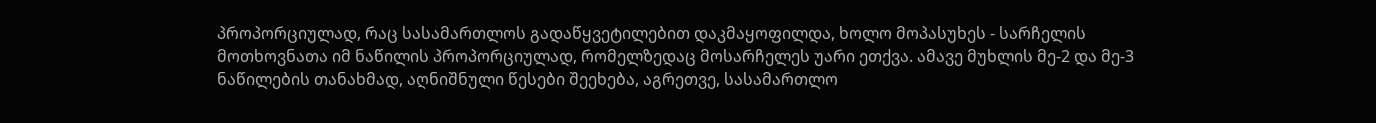პროპორციულად, რაც სასამართლოს გადაწყვეტილებით დაკმაყოფილდა, ხოლო მოპასუხეს - სარჩელის მოთხოვნათა იმ ნაწილის პროპორციულად, რომელზედაც მოსარჩელეს უარი ეთქვა. ამავე მუხლის მე-2 და მე-3 ნაწილების თანახმად, აღნიშნული წესები შეეხება, აგრეთვე, სასამართლო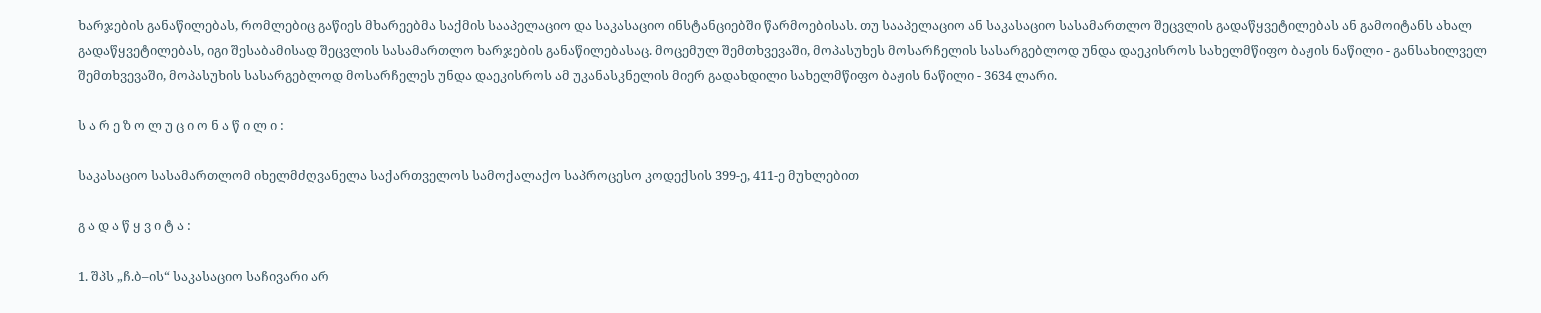ხარჯების განაწილებას, რომლებიც გაწიეს მხარეებმა საქმის სააპელაციო და საკასაციო ინსტანციებში წარმოებისას. თუ სააპელაციო ან საკასაციო სასამართლო შეცვლის გადაწყვეტილებას ან გამოიტანს ახალ გადაწყვეტილებას, იგი შესაბამისად შეცვლის სასამართლო ხარჯების განაწილებასაც. მოცემულ შემთხვევაში, მოპასუხეს მოსარჩელის სასარგებლოდ უნდა დაეკისროს სახელმწიფო ბაჟის ნაწილი - განსახილველ შემთხვევაში, მოპასუხის სასარგებლოდ მოსარჩელეს უნდა დაეკისროს ამ უკანასკნელის მიერ გადახდილი სახელმწიფო ბაჟის ნაწილი - 3634 ლარი.

ს ა რ ე ზ ო ლ უ ც ი ო ნ ა წ ი ლ ი :

საკასაციო სასამართლომ იხელმძღვანელა საქართველოს სამოქალაქო საპროცესო კოდექსის 399-ე, 411-ე მუხლებით

გ ა დ ა წ ყ ვ ი ტ ა :

1. შპს „ჩ.ბ–ის“ საკასაციო საჩივარი არ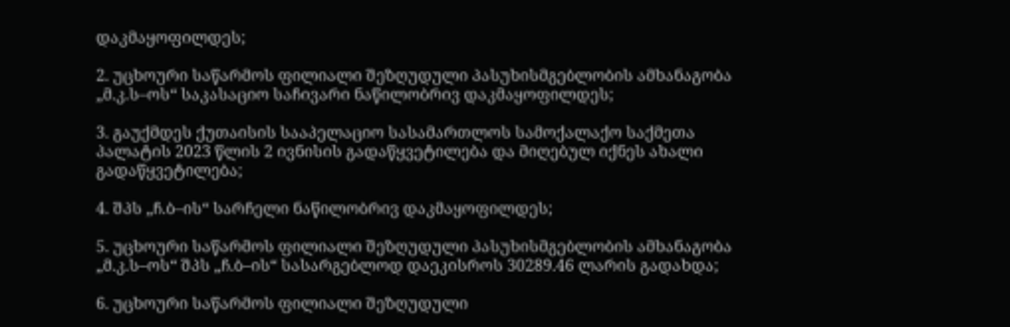დაკმაყოფილდეს;

2. უცხოური საწარმოს ფილიალი შეზღუდული პასუხისმგებლობის ამხანაგობა „მ.კ.ს–ოს“ საკასაციო საჩივარი ნაწილობრივ დაკმაყოფილდეს;

3. გაუქმდეს ქუთაისის სააპელაციო სასამართლოს სამოქალაქო საქმეთა პალატის 2023 წლის 2 ივნისის გადაწყვეტილება და მიღებულ იქნეს ახალი გადაწყვეტილება;

4. შპს „ჩ.ბ–ის“ სარჩელი ნაწილობრივ დაკმაყოფილდეს;

5. უცხოური საწარმოს ფილიალი შეზღუდული პასუხისმგებლობის ამხანაგობა „მ.კ.ს–ოს“ შპს „ჩ.ბ–ის“ სასარგებლოდ დაეკისროს 30289.46 ლარის გადახდა;

6. უცხოური საწარმოს ფილიალი შეზღუდული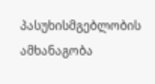პასუხისმგებლობის ამხანაგობა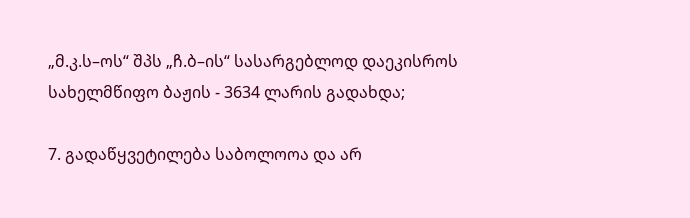„მ.კ.ს–ოს“ შპს „ჩ.ბ–ის“ სასარგებლოდ დაეკისროს სახელმწიფო ბაჟის - 3634 ლარის გადახდა;

7. გადაწყვეტილება საბოლოოა და არ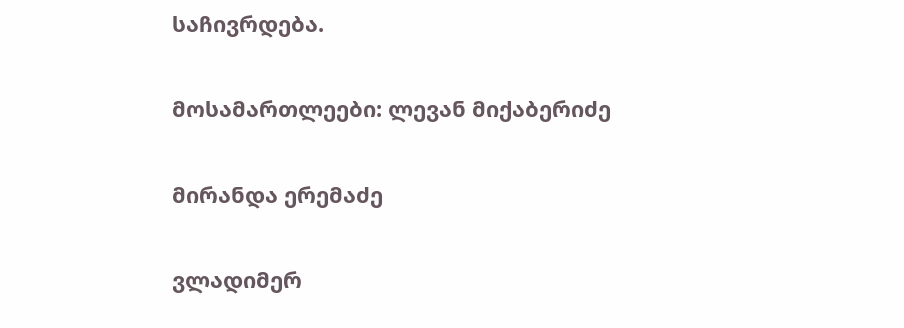საჩივრდება.

მოსამართლეები: ლევან მიქაბერიძე

მირანდა ერემაძე

ვლადიმერ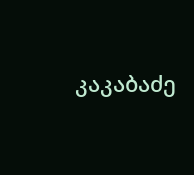კაკაბაძე